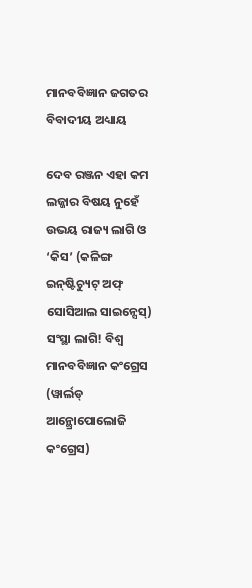ମାନବବିଜ୍ଞାନ ଜଗତର ବିବାଦୀୟ ଅଧ୍ୟାୟ

ଦେବ ରଞ୍ଜନ ଏହା କମ ଲଜ୍ଜାର ବିଷୟ ନୁହେଁ ଉଭୟ ରାଜ୍ୟ ଲାଗି ଓ ‘କିସ’ (କଳିଙ୍ଗ ଇନ୍‌ଷ୍ଟିଚ୍ୟୁଟ୍‌ ଅଫ୍‌ ସୋସିଆଲ ସାଇନ୍ସେସ୍‌) ସଂସ୍ଥା ଲାଗି! ବିଶ୍ଵ ମାନବବିଜ୍ଞାନ କଂଗ୍ରେସ (ୱାର୍ଲଡ୍‌ ଆନ୍ଥ୍ରୋପୋଲୋଜି କଂଗ୍ରେସ)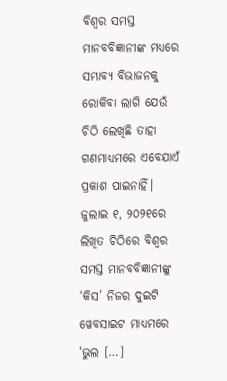ବିଶ୍ଵର ସମସ୍ତ ମାନବବିଜ୍ଞାନୀଙ୍କ ମଧ୍ୟରେ ସମ୍ଭାବ୍ୟ ବିଭାଜନକୁ ରୋକିବା ଲାଗି ଯେଉଁ ଚିଠି ଲେଖିଛି ତାହା ଗଣମାଧ୍ୟମରେ ଏବେଯାଏଁ ପ୍ରକାଶ ପାଇନାହିଁ। ଜୁଲାଇ ୧, ୨୦୨୧ରେ ଲିଖିତ ଚିଠିରେ ବିଶ୍ଵର ସମସ୍ତ ମାନବବିଜ୍ଞାନୀଙ୍କୁ ‘କିସ’ ନିଜର ଦୁଇଟି ୱେବସାଇଟ ମାଧ୍ୟମରେ ‘ଭୁଲ […]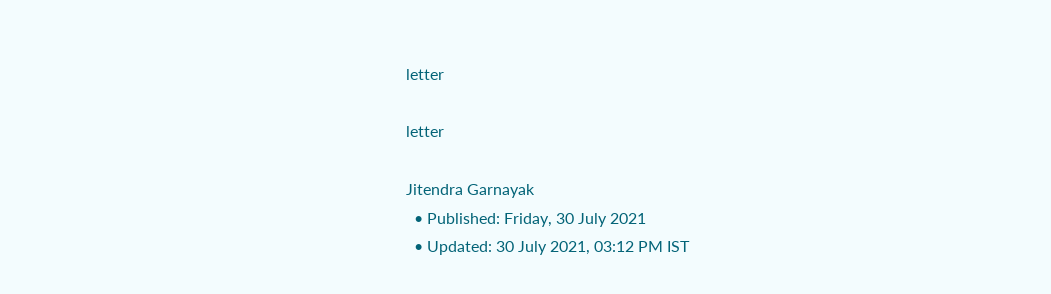letter

letter

Jitendra Garnayak
  • Published: Friday, 30 July 2021
  • Updated: 30 July 2021, 03:12 PM IST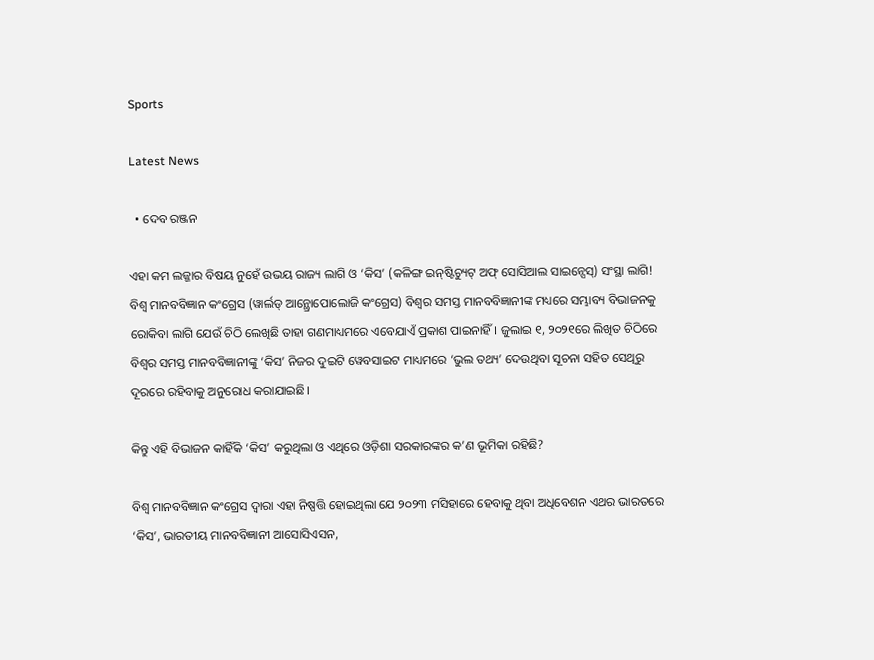Sports

Latest News

  • ଦେବ ରଞ୍ଜନ

ଏହା କମ ଲଜ୍ଜାର ବିଷୟ ନୁହେଁ ଉଭୟ ରାଜ୍ୟ ଲାଗି ଓ ‘କିସ’ (କଳିଙ୍ଗ ଇନ୍‌ଷ୍ଟିଚ୍ୟୁଟ୍‌ ଅଫ୍‌ ସୋସିଆଲ ସାଇନ୍ସେସ୍‌) ସଂସ୍ଥା ଲାଗି! ବିଶ୍ଵ ମାନବବିଜ୍ଞାନ କଂଗ୍ରେସ (ୱାର୍ଲଡ୍‌ ଆନ୍ଥ୍ରୋପୋଲୋଜି କଂଗ୍ରେସ) ବିଶ୍ଵର ସମସ୍ତ ମାନବବିଜ୍ଞାନୀଙ୍କ ମଧ୍ୟରେ ସମ୍ଭାବ୍ୟ ବିଭାଜନକୁ ରୋକିବା ଲାଗି ଯେଉଁ ଚିଠି ଲେଖିଛି ତାହା ଗଣମାଧ୍ୟମରେ ଏବେଯାଏଁ ପ୍ରକାଶ ପାଇନାହିଁ। ଜୁଲାଇ ୧, ୨୦୨୧ରେ ଲିଖିତ ଚିଠିରେ ବିଶ୍ଵର ସମସ୍ତ ମାନବବିଜ୍ଞାନୀଙ୍କୁ ‘କିସ’ ନିଜର ଦୁଇଟି ୱେବସାଇଟ ମାଧ୍ୟମରେ ‘ଭୁଲ ତଥ୍ୟ’ ଦେଉଥିବା ସୂଚନା ସହିତ ସେଥିରୁ ଦୂରରେ ରହିବାକୁ ଅନୁରୋଧ କରାଯାଇଛି।

କିନ୍ତୁ ଏହି ବିଭାଜନ କାହିଁକି ‘କିସ’ କରୁଥିଲା ଓ ଏଥିରେ ଓଡ଼ିଶା ସରକାରଙ୍କର କ’ଣ ଭୂମିକା ରହିଛି?

ବିଶ୍ଵ ମାନବବିଜ୍ଞାନ କଂଗ୍ରେସ ଦ୍ଵାରା ଏହା ନିଷ୍ପତ୍ତି ହୋଇଥିଲା ଯେ ୨୦୨୩ ମସିହାରେ ହେବାକୁ ଥିବା ଅଧିବେଶନ ଏଥର ଭାରତରେ ‘କିସ’, ଭାରତୀୟ ମାନବବିଜ୍ଞାନୀ ଆସୋସିଏସନ,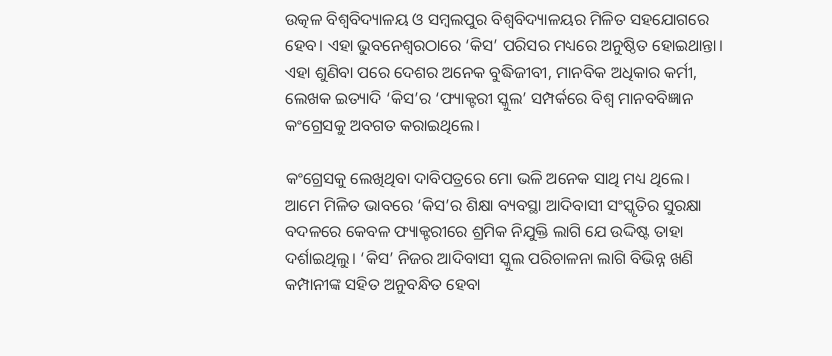ଉତ୍କଳ ବିଶ୍ୱବିଦ୍ୟାଳୟ ଓ ସମ୍ବଲପୁର ବିଶ୍ୱବିଦ୍ୟାଳୟର ମିଳିତ ସହଯୋଗରେ ହେବ। ଏହା ଭୁବନେଶ୍ୱରଠାରେ ‘କିସ’ ପରିସର ମଧ୍ୟରେ ଅନୁଷ୍ଠିତ ହୋଇଥାନ୍ତା। ଏହା ଶୁଣିବା ପରେ ଦେଶର ଅନେକ ବୁଦ୍ଧିଜୀବୀ, ମାନବିକ ଅଧିକାର କର୍ମୀ, ଲେଖକ ଇତ୍ୟାଦି ‘କିସ’ର ‘ଫ୍ୟାକ୍ଟରୀ ସ୍କୁଲ’ ସମ୍ପର୍କରେ ବିଶ୍ଵ ମାନବବିଜ୍ଞାନ କଂଗ୍ରେସକୁ ଅବଗତ କରାଇଥିଲେ।

କଂଗ୍ରେସକୁ ଲେଖିଥିବା ଦାବିପତ୍ରରେ ମୋ ଭଳି ଅନେକ ସାଥି ମଧ୍ୟ ଥିଲେ। ଆମେ ମିଳିତ ଭାବରେ ‘କିସ’ର ଶିକ୍ଷା ବ୍ୟବସ୍ଥା ଆଦିବାସୀ ସଂସ୍କୃତିର ସୁରକ୍ଷା ବଦଳରେ କେବଳ ଫ୍ୟାକ୍ଟରୀରେ ଶ୍ରମିକ ନିଯୁକ୍ତି ଲାଗି ଯେ ଉଦ୍ଦିଷ୍ଟ ତାହା ଦର୍ଶାଇଥିଲୁ। ‘କିସ’ ନିଜର ଆଦିବାସୀ ସ୍କୁଲ ପରିଚାଳନା ଲାଗି ବିଭିନ୍ନ ଖଣି କମ୍ପାନୀଙ୍କ ସହିତ ଅନୁବନ୍ଧିତ ହେବା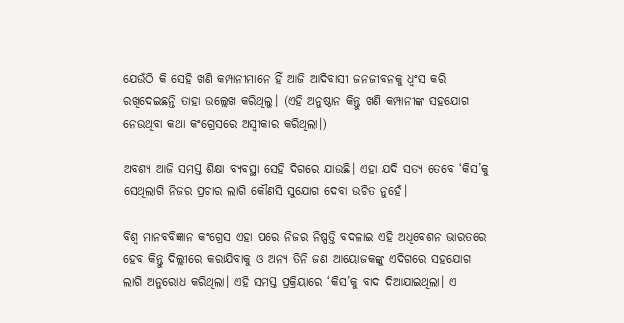ଯେଉଁଠି କି ସେହି ଖଣି କମ୍ପାନୀମାନେ ହିଁ ଆଜି ଆଦିବାସୀ ଜନଜୀବନକୁ ଧ୍ଵଂସ କରି ରଖିଦେଇଛନ୍ତି ତାହା ଉଲ୍ଲେଖ କରିଥିଲୁ। (ଏହି ଅନୁଷ୍ଠାନ କିନ୍ତୁ ଖଣି କମ୍ପାନୀଙ୍କ ସହଯୋଗ ନେଉଥିବା କଥା କଂଗ୍ରେସରେ ଅସ୍ଵୀକାର କରିଥିଲା।)

ଅବଶ୍ୟ ଆଜି ସମସ୍ତ ଶିକ୍ଷା ବ୍ୟବସ୍ଥା ସେହି ଦିଗରେ ଯାଉଛି। ଏହା ଯଦି ସତ୍ୟ ତେବେ ‘କିସ’କୁ ସେଥିଲାଗି ନିଜର ପ୍ରଚାର ଲାଗି କୌଣସି ସୁଯୋଗ ଦେବା ଉଚିତ ନୁହେଁ।

ବିଶ୍ଵ ମାନବବିଜ୍ଞାନ କଂଗ୍ରେସ ଏହା ପରେ ନିଜର ନିଷ୍ପତ୍ତି ବଦଳାଇ ଏହି ଅଧିବେଶନ ଭାରତରେ ହେବ କିନ୍ତୁ ଦିଲ୍ଲୀରେ କରାଯିବାକୁ ଓ ଅନ୍ୟ ତିନି ଜଣ ଆୟୋଜକଙ୍କୁ ଏଦିଗରେ ସହଯୋଗ ଲାଗି ଅନୁରୋଧ କରିଥିଲା। ଏହି ସମସ୍ତ ପ୍ରକ୍ରିୟାରେ ‘କିସ’କୁ ବାଦ ଦିଆଯାଇଥିଲା। ଏ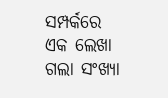ସମ୍ପର୍କରେ ଏକ ଲେଖା ଗଲା ସଂଖ୍ୟା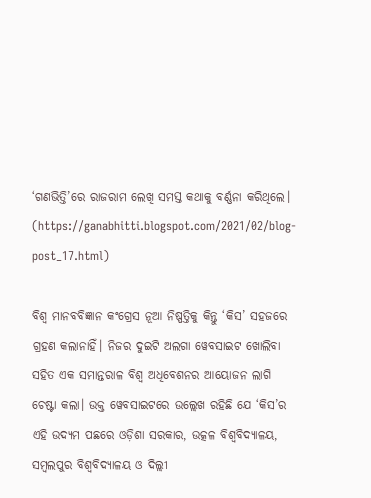‘ଗଣଭିତ୍ତି’ରେ ରାଜରାମ ଲେଖି ସମସ୍ତ କଥାକୁ ବର୍ଣ୍ଣନା କରିଥିଲେ। (https://ganabhitti.blogspot.com/2021/02/blog-post_17.html)

ବିଶ୍ଵ ମାନବବିଜ୍ଞାନ କଂଗ୍ରେସ ନୂଆ ନିଷ୍ପତ୍ତିକୁ କିନ୍ତୁ ‘କିସ’ ସହଜରେ ଗ୍ରହଣ କଲାନାହିଁ। ନିଜର ଦୁଇଟି ଅଲଗା ୱେବସାଇଟ ଖୋଲିବା ସହିତ ଏକ ସମାନ୍ତରାଳ ବିଶ୍ଵ ଅଧିବେଶନର ଆୟୋଜନ ଲାଗି ଚେଷ୍ଟା କଲା। ଉକ୍ତ ୱେବସାଇଟରେ ଉଲ୍ଲେଖ ରହିଛି ଯେ ‘କିସ’ର ଏହି ଉଦ୍ୟମ ପଛରେ ଓଡ଼ିଶା ସରକାର, ଉତ୍କଳ ବିଶ୍ୱବିଦ୍ୟାଳୟ, ସମ୍ବଲପୁର ବିଶ୍ୱବିଦ୍ୟାଳୟ ଓ ଦିଲ୍ଲୀ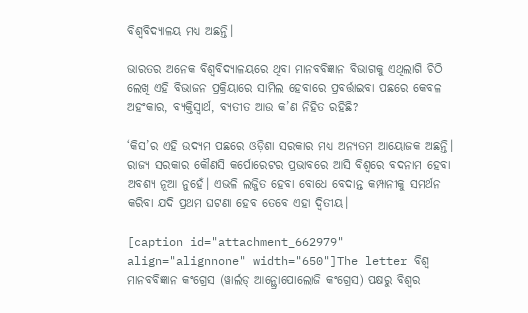ବିଶ୍ୱବିଦ୍ୟାଳୟ ମଧ୍ୟ ଅଛନ୍ତି।

ଭାରତର ଅନେକ ବିଶ୍ୱବିଦ୍ୟାଳୟରେ ଥିବା ମାନବବିଜ୍ଞାନ ବିଭାଗକୁ ଏଥିଲାଗି ଚିଠି ଲେଖି ଏହି ବିଭାଜନ ପ୍ରକ୍ରିୟାରେ ସାମିଲ ହେବାରେ ପ୍ରବର୍ତ୍ତାଇବା ପଛରେ କେବଳ ଅହଂକାର, ବ୍ୟକ୍ତିସ୍ଵାର୍ଥ, ବ୍ୟତୀତ ଆଉ କ’ଣ ନିହିତ ରହିଛି?

‘କିସ’ର ଏହି ଉଦ୍ୟମ ପଛରେ ଓଡ଼ିଶା ସରକାର ମଧ୍ୟ ଅନ୍ୟତମ ଆୟୋଜକ ଅଛନ୍ତି। ରାଜ୍ୟ ସରକାର କୌଣସି କର୍ପୋରେଟର ପ୍ରଭାବରେ ଆସି ବିଶ୍ୱରେ ବଦନାମ ହେବା ଅବଶ୍ୟ ନୂଆ ନୁହେଁ। ଏଭଳି ଲଜ୍ଜିତ ହେବା ବୋଧେ ବେଦାନ୍ତ କମ୍ପାନୀକୁ ସମର୍ଥନ କରିବା ଯଦି ପ୍ରଥମ ଘଟଣା ହେବ ତେବେ ଏହା ଦ୍ଵିତୀୟ।

[caption id="attachment_662979" align="alignnone" width="650"]The letter ବିଶ୍ଵ ମାନବବିଜ୍ଞାନ କଂଗ୍ରେସ (ୱାର୍ଲଡ୍‌ ଆନ୍ଥ୍ରୋପୋଲୋଜି କଂଗ୍ରେସ) ପକ୍ଷରୁ ବିଶ୍ଵର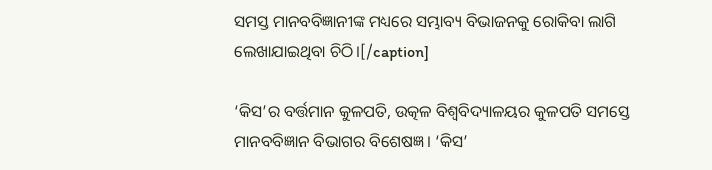ସମସ୍ତ ମାନବବିଜ୍ଞାନୀଙ୍କ ମଧ୍ୟରେ ସମ୍ଭାବ୍ୟ ବିଭାଜନକୁ ରୋକିବା ଲାଗି ଲେଖାଯାଇଥିବା ଚିଠି।[/caption]

‘କିସ’ର ବର୍ତ୍ତମାନ କୁଳପତି, ଉତ୍କଳ ବିଶ୍ୱବିଦ୍ୟାଳୟର କୁଳପତି ସମସ୍ତେ ମାନବବିଜ୍ଞାନ ବିଭାଗର ବିଶେଷଜ୍ଞ। ‘କିସ’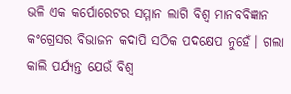ଭଳି ଏକ କର୍ପୋରେଟର ସମ୍ମାନ ଲାଗି ବିଶ୍ଵ ମାନବବିଜ୍ଞାନ କଂଗ୍ରେସର ବିଭାଜନ କଦାପି ସଠିକ ପଦକ୍ଷେପ ନୁହେଁ। ଗଲା କାଲି ପର୍ଯ୍ୟନ୍ତ ଯେଉଁ ବିଶ୍ଵ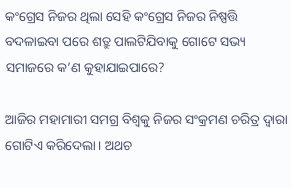କଂଗ୍ରେସ ନିଜର ଥିଲା ସେହି କଂଗ୍ରେସ ନିଜର ନିଷ୍ପତ୍ତି ବଦଳାଇବା ପରେ ଶତ୍ରୁ ପାଲଟିଯିବାକୁ ଗୋଟେ ସଭ୍ୟ ସମାଜରେ କ’ଣ କୁହାଯାଇପାରେ?

ଆଜିର ମହାମାରୀ ସମଗ୍ର ବିଶ୍ଵକୁ ନିଜର ସଂକ୍ରମଣ ଚରିତ୍ର ଦ୍ଵାରା ଗୋଟିଏ କରିଦେଲା। ଅଥଚ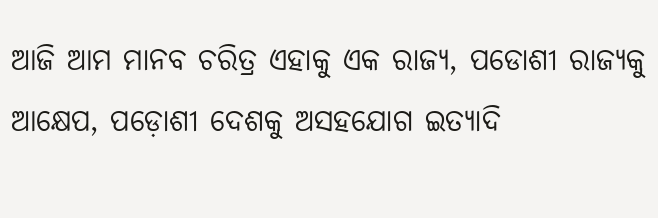ଆଜି ଆମ ମାନବ ଚରିତ୍ର ଏହାକୁ ଏକ ରାଜ୍ୟ, ପଡୋଶୀ ରାଜ୍ୟକୁ ଆକ୍ଷେପ, ପଡ଼ୋଶୀ ଦେଶକୁ ଅସହଯୋଗ ଇତ୍ୟାଦି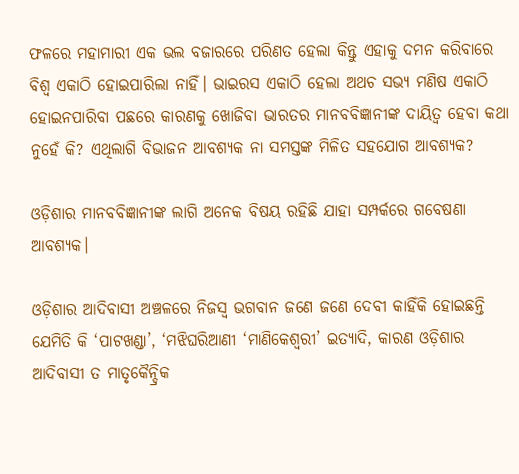ଫଳରେ ମହାମାରୀ ଏକ ଭଲ ବଜାରରେ ପରିଣତ ହେଲା କିନ୍ତୁ ଏହାକୁ ଦମନ କରିବାରେ ବିଶ୍ଵ ଏକାଠି ହୋଇପାରିଲା ନାହିଁ। ଭାଇରସ ଏକାଠି ହେଲା ଅଥଚ ସଭ୍ୟ ମଣିଷ ଏକାଠି ହୋଇନପାରିବା ପଛରେ କାରଣକୁ ଖୋଜିବା ଭାରତର ମାନବବିଜ୍ଞାନୀଙ୍କ ଦାୟିତ୍ଵ ହେବା କଥା ନୁହେଁ କି? ଏଥିଲାଗି ବିଭାଜନ ଆବଶ୍ୟକ ନା ସମସ୍ତଙ୍କ ମିଳିତ ସହଯୋଗ ଆବଶ୍ୟକ?

ଓଡ଼ିଶାର ମାନବବିଜ୍ଞାନୀଙ୍କ ଲାଗି ଅନେକ ବିଷୟ ରହିଛି ଯାହା ସମ୍ପର୍କରେ ଗବେଷଣା ଆବଶ୍ୟକ।

ଓଡ଼ିଶାର ଆଦିବାସୀ ଅଞ୍ଚଳରେ ନିଜସ୍ଵ ଭଗବାନ ଜଣେ ଜଣେ ଦେବୀ କାହିଁକି ହୋଇଛନ୍ତି ଯେମିତି କି ‘ପାଟଖଣ୍ଡା’, ‘ମଝିଘରିଆଣୀ ‘ମାଣିକେଶ୍ୱରୀ’ ଇତ୍ୟାଦି, କାରଣ ଓଡ଼ିଶାର ଆଦିବାସୀ ତ ମାତୃକୈନ୍ଦ୍ରିକ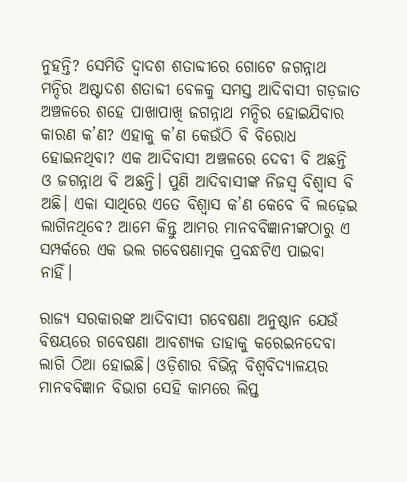ନୁହନ୍ତି? ସେମିତି ଦ୍ଵାଦଶ ଶତାବ୍ଦୀରେ ଗୋଟେ ଜଗନ୍ନାଥ ମନ୍ଦିର ଅଷ୍ଟାଦଶ ଶତାବ୍ଦୀ ବେଳକୁ ସମସ୍ତ ଆଦିବାସୀ ଗଡ଼ଜାତ ଅଞ୍ଚଳରେ ଶହେ ପାଖାପାଖି ଜଗନ୍ନାଥ ମନ୍ଦିର ହୋଇଯିବାର କାରଣ କ’ଣ? ଏହାକୁ କ’ଣ କେଉଁଠି ବି ବିରୋଧ ହୋଇନଥିବା? ଏକ ଆଦିବାସୀ ଅଞ୍ଚଳରେ ଦେବୀ ବି ଅଛନ୍ତି ଓ ଜଗନ୍ନାଥ ବି ଅଛନ୍ତି। ପୁଣି ଆଦିବାସୀଙ୍କ ନିଜସ୍ଵ ବିଶ୍ଵାସ ବି ଅଛି। ଏକା ସାଥିରେ ଏତେ ବିଶ୍ଵାସ କ’ଣ କେବେ ବି ଲଢ଼େଇ ଲାଗିନଥିବେ? ଆମେ କିନ୍ତୁ ଆମର ମାନବବିଜ୍ଞାନୀଙ୍କଠାରୁ ଏ ସମ୍ପର୍କରେ ଏକ ଭଲ ଗବେଷଣାତ୍ମକ ପ୍ରବନ୍ଧଟିଏ ପାଇବା ନାହିଁ।

ରାଜ୍ୟ ସରକାରଙ୍କ ଆଦିବାସୀ ଗବେଷଣା ଅନୁଷ୍ଠାନ ଯେଉଁ ବିଷୟରେ ଗବେଷଣା ଆବଶ୍ୟକ ତାହାକୁ କରେଇନଦେବା ଲାଗି ଠିଆ ହୋଇଛି। ଓଡ଼ିଶାର ବିଭିନ୍ନ ବିଶ୍ୱବିଦ୍ୟାଳୟର ମାନବବିଜ୍ଞାନ ବିଭାଗ ସେହି କାମରେ ଲିପ୍ତ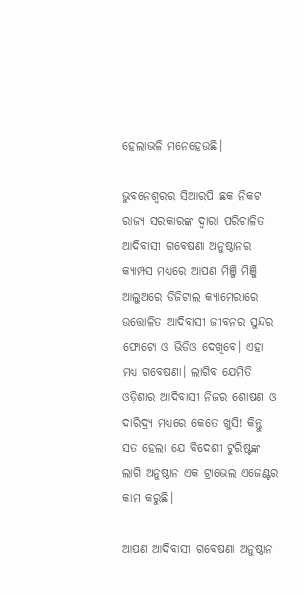ହେଲାଭଳି ମନେହେଉଛି।

ଭୁବନେଶ୍ଵରର ସିଆରପି ଛକ ନିକଟ ରାଜ୍ୟ ସରକାରଙ୍କ ଦ୍ଵାରା ପରିଚାଳିତ ଆଦିବାସୀ ଗବେଷଣା ଅନୁଷ୍ଠାନର କ୍ୟାମ୍ପସ ମଧ୍ୟରେ ଆପଣ ମିଞ୍ଜି ମିଞ୍ଜି ଆଲୁଅରେ ଡିଜିଟାଲ କ୍ୟାମେରାରେ ଉତ୍ତୋଳିତ ଆଦିବାସୀ ଜୀବନର ସୁନ୍ଦର ଫୋଟୋ ଓ ଭିଡିଓ ଦେଖିବେ। ଏହା ମଧ୍ୟ ଗବେଷଣା। ଲାଗିବ ଯେମିତି ଓଡ଼ିଶାର ଆଦିବାସୀ ନିଜର ଶୋଷଣ ଓ ଦାରିଦ୍ର୍ୟ ମଧ୍ୟରେ କେତେ ଖୁସି! କିନ୍ତୁ ସତ ହେଲା ଯେ ବିଦେଶୀ ଟୁରିଷ୍ଟଙ୍କ ଲାଗି ଅନୁଷ୍ଠାନ ଏକ ଟ୍ରାଭେଲ ଏଜେଣ୍ଟର କାମ କରୁଛି।

ଆପଣ ଆଦିବାସୀ ଗବେଷଣା ଅନୁଷ୍ଠାନ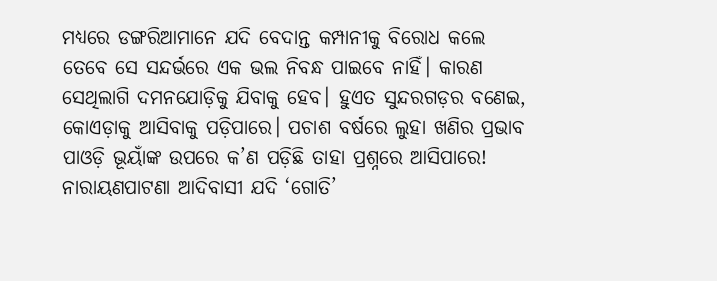ମଧ୍ୟରେ ଡଙ୍ଗରିଆମାନେ ଯଦି ବେଦାନ୍ତ କମ୍ପାନୀକୁ ବିରୋଧ କଲେ ତେବେ ସେ ସନ୍ଦର୍ଭରେ ଏକ ଭଲ ନିବନ୍ଧ ପାଇବେ ନାହିଁ। କାରଣ ସେଥିଲାଗି ଦମନଯୋଡ଼ିକୁ ଯିବାକୁ ହେବ। ହୁଏତ ସୁନ୍ଦରଗଡ଼ର ବଣେଇ, କୋଏଡ଼ାକୁ ଆସିବାକୁ ପଡ଼ିପାରେ। ପଚାଶ ବର୍ଷରେ ଲୁହା ଖଣିର ପ୍ରଭାବ ପାଓଡ଼ି ଭୂୟାଁଙ୍କ ଉପରେ କ’ଣ ପଡ଼ିଛି ତାହା ପ୍ରଶ୍ନରେ ଆସିପାରେ! ନାରାୟଣପାଟଣା ଆଦିବାସୀ ଯଦି ‘ଗୋତି’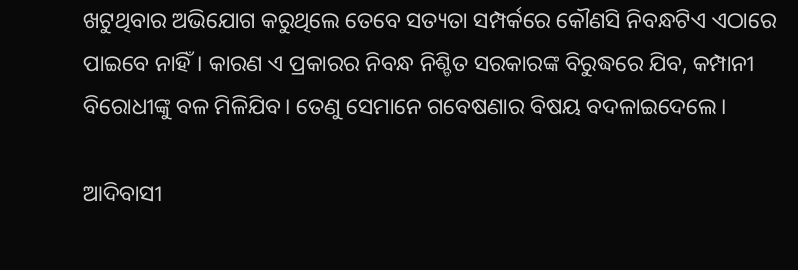ଖଟୁଥିବାର ଅଭିଯୋଗ କରୁଥିଲେ ତେବେ ସତ୍ୟତା ସମ୍ପର୍କରେ କୌଣସି ନିବନ୍ଧଟିଏ ଏଠାରେ ପାଇବେ ନାହିଁ। କାରଣ ଏ ପ୍ରକାରର ନିବନ୍ଧ ନିଶ୍ଚିତ ସରକାରଙ୍କ ବିରୁଦ୍ଧରେ ଯିବ, କମ୍ପାନୀ ବିରୋଧୀଙ୍କୁ ବଳ ମିଳିଯିବ। ତେଣୁ ସେମାନେ ଗବେଷଣାର ବିଷୟ ବଦଳାଇଦେଲେ।

ଆଦିବାସୀ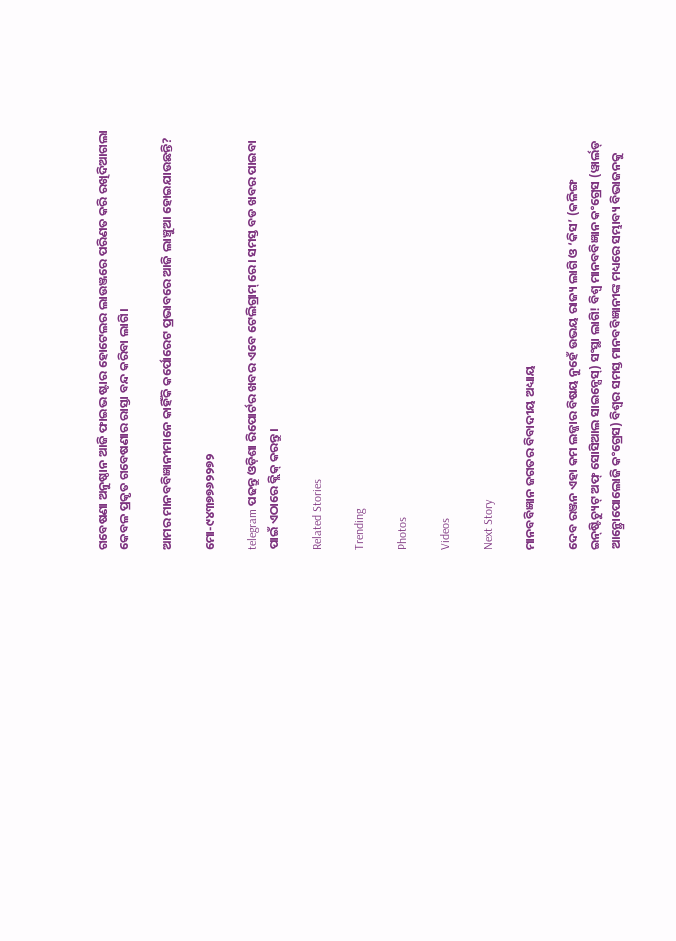ଗବେଷଣା ଅନୁଷ୍ଠାନ ଆଜି ଫାଇଭ ଷ୍ଟାର ହୋଟେଲର ଲାଉଞ୍ଜରେ ପରିଣତ କରି ରଖିଦିଆଗଲା କେବଳ ପ୍ରକୃତ ଗବେଷଣାର ରାସ୍ତା ବନ୍ଦ କରିବା ଲାଗି।

ଆମର ମାନବବିଜ୍ଞାନୀମାନେ କାହିଁକି କର୍ପୋରେଟ ପ୍ରଭାବରେ ଆଜି ଲାଞ୍ଚୁଆ ହୋଇଯାଉଛନ୍ତି?

ମୋ-୯୪୩୭୭୬୨୨୭୨

telegram ପଢନ୍ତୁ ଓଡ଼ିଶା ରିପୋର୍ଟର ଖବର ଏବେ ଟେଲିଗ୍ରାମ୍ ରେ। ସମସ୍ତ ବଡ ଖବର ପାଇବା ପାଇଁ ଏଠାରେ କ୍ଲିକ୍ କରନ୍ତୁ।

Related Stories

Trending

Photos

Videos

Next Story

ମାନବବିଜ୍ଞାନ ଜଗତର ବିବାଦୀୟ ଅଧ୍ୟାୟ

ଦେବ ରଞ୍ଜନ ଏହା କମ ଲଜ୍ଜାର ବିଷୟ ନୁହେଁ ଉଭୟ ରାଜ୍ୟ ଲାଗି ଓ ‘କିସ’ (କଳିଙ୍ଗ ଇନ୍‌ଷ୍ଟିଚ୍ୟୁଟ୍‌ ଅଫ୍‌ ସୋସିଆଲ ସାଇନ୍ସେସ୍‌) ସଂସ୍ଥା ଲାଗି! ବିଶ୍ଵ ମାନବବିଜ୍ଞାନ କଂଗ୍ରେସ (ୱାର୍ଲଡ୍‌ ଆନ୍ଥ୍ରୋପୋଲୋଜି କଂଗ୍ରେସ) ବିଶ୍ଵର ସମସ୍ତ ମାନବବିଜ୍ଞାନୀଙ୍କ ମଧ୍ୟରେ ସମ୍ଭାବ୍ୟ ବିଭାଜନକୁ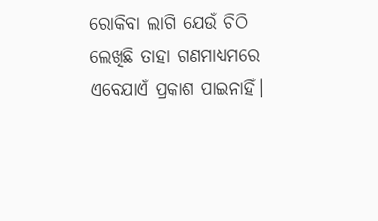ରୋକିବା ଲାଗି ଯେଉଁ ଚିଠି ଲେଖିଛି ତାହା ଗଣମାଧ୍ୟମରେ ଏବେଯାଏଁ ପ୍ରକାଶ ପାଇନାହିଁ।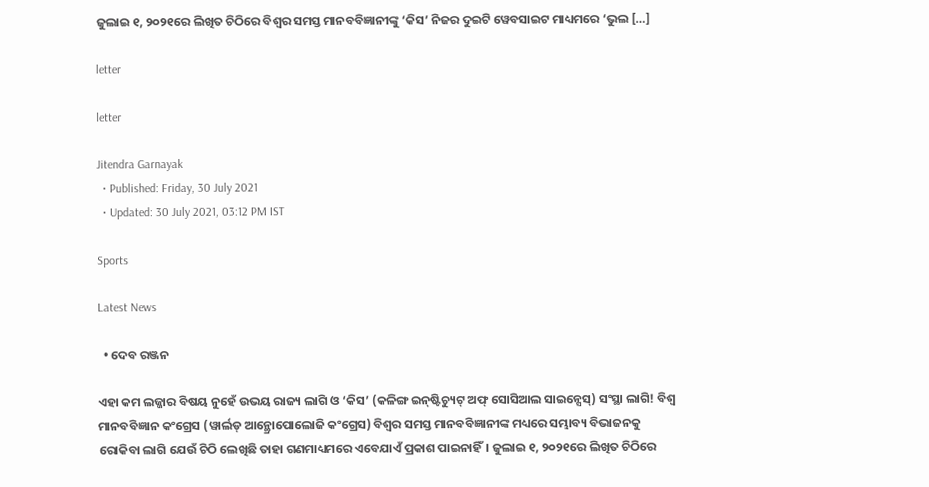ଜୁଲାଇ ୧, ୨୦୨୧ରେ ଲିଖିତ ଚିଠିରେ ବିଶ୍ଵର ସମସ୍ତ ମାନବବିଜ୍ଞାନୀଙ୍କୁ ‘କିସ’ ନିଜର ଦୁଇଟି ୱେବସାଇଟ ମାଧ୍ୟମରେ ‘ଭୁଲ […]

letter

letter

Jitendra Garnayak
  • Published: Friday, 30 July 2021
  • Updated: 30 July 2021, 03:12 PM IST

Sports

Latest News

  • ଦେବ ରଞ୍ଜନ

ଏହା କମ ଲଜ୍ଜାର ବିଷୟ ନୁହେଁ ଉଭୟ ରାଜ୍ୟ ଲାଗି ଓ ‘କିସ’ (କଳିଙ୍ଗ ଇନ୍‌ଷ୍ଟିଚ୍ୟୁଟ୍‌ ଅଫ୍‌ ସୋସିଆଲ ସାଇନ୍ସେସ୍‌) ସଂସ୍ଥା ଲାଗି! ବିଶ୍ଵ ମାନବବିଜ୍ଞାନ କଂଗ୍ରେସ (ୱାର୍ଲଡ୍‌ ଆନ୍ଥ୍ରୋପୋଲୋଜି କଂଗ୍ରେସ) ବିଶ୍ଵର ସମସ୍ତ ମାନବବିଜ୍ଞାନୀଙ୍କ ମଧ୍ୟରେ ସମ୍ଭାବ୍ୟ ବିଭାଜନକୁ ରୋକିବା ଲାଗି ଯେଉଁ ଚିଠି ଲେଖିଛି ତାହା ଗଣମାଧ୍ୟମରେ ଏବେଯାଏଁ ପ୍ରକାଶ ପାଇନାହିଁ। ଜୁଲାଇ ୧, ୨୦୨୧ରେ ଲିଖିତ ଚିଠିରେ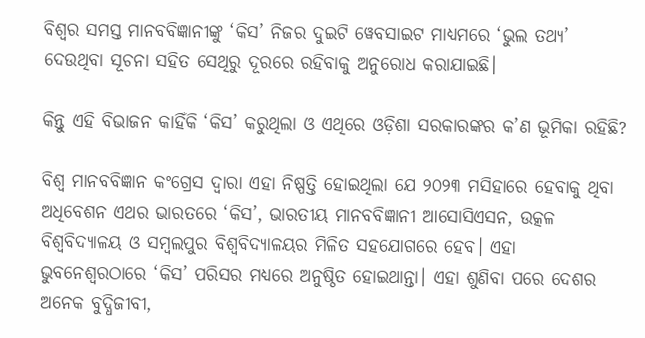ବିଶ୍ଵର ସମସ୍ତ ମାନବବିଜ୍ଞାନୀଙ୍କୁ ‘କିସ’ ନିଜର ଦୁଇଟି ୱେବସାଇଟ ମାଧ୍ୟମରେ ‘ଭୁଲ ତଥ୍ୟ’ ଦେଉଥିବା ସୂଚନା ସହିତ ସେଥିରୁ ଦୂରରେ ରହିବାକୁ ଅନୁରୋଧ କରାଯାଇଛି।

କିନ୍ତୁ ଏହି ବିଭାଜନ କାହିଁକି ‘କିସ’ କରୁଥିଲା ଓ ଏଥିରେ ଓଡ଼ିଶା ସରକାରଙ୍କର କ’ଣ ଭୂମିକା ରହିଛି?

ବିଶ୍ଵ ମାନବବିଜ୍ଞାନ କଂଗ୍ରେସ ଦ୍ଵାରା ଏହା ନିଷ୍ପତ୍ତି ହୋଇଥିଲା ଯେ ୨୦୨୩ ମସିହାରେ ହେବାକୁ ଥିବା ଅଧିବେଶନ ଏଥର ଭାରତରେ ‘କିସ’, ଭାରତୀୟ ମାନବବିଜ୍ଞାନୀ ଆସୋସିଏସନ, ଉତ୍କଳ ବିଶ୍ୱବିଦ୍ୟାଳୟ ଓ ସମ୍ବଲପୁର ବିଶ୍ୱବିଦ୍ୟାଳୟର ମିଳିତ ସହଯୋଗରେ ହେବ। ଏହା ଭୁବନେଶ୍ୱରଠାରେ ‘କିସ’ ପରିସର ମଧ୍ୟରେ ଅନୁଷ୍ଠିତ ହୋଇଥାନ୍ତା। ଏହା ଶୁଣିବା ପରେ ଦେଶର ଅନେକ ବୁଦ୍ଧିଜୀବୀ,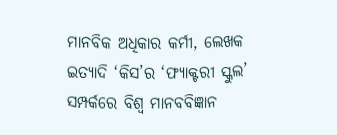ମାନବିକ ଅଧିକାର କର୍ମୀ, ଲେଖକ ଇତ୍ୟାଦି ‘କିସ’ର ‘ଫ୍ୟାକ୍ଟରୀ ସ୍କୁଲ’ ସମ୍ପର୍କରେ ବିଶ୍ଵ ମାନବବିଜ୍ଞାନ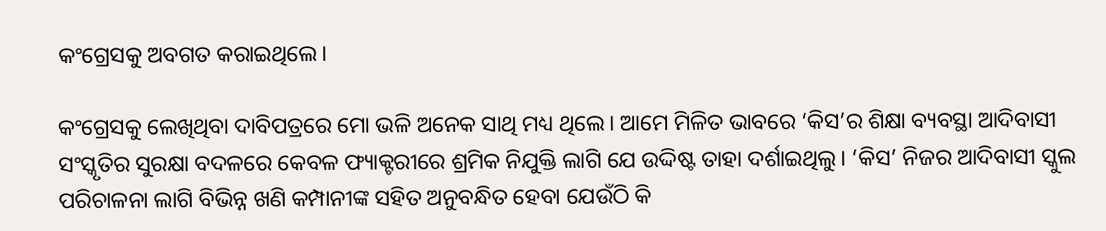କଂଗ୍ରେସକୁ ଅବଗତ କରାଇଥିଲେ।

କଂଗ୍ରେସକୁ ଲେଖିଥିବା ଦାବିପତ୍ରରେ ମୋ ଭଳି ଅନେକ ସାଥି ମଧ୍ୟ ଥିଲେ। ଆମେ ମିଳିତ ଭାବରେ ‘କିସ’ର ଶିକ୍ଷା ବ୍ୟବସ୍ଥା ଆଦିବାସୀ ସଂସ୍କୃତିର ସୁରକ୍ଷା ବଦଳରେ କେବଳ ଫ୍ୟାକ୍ଟରୀରେ ଶ୍ରମିକ ନିଯୁକ୍ତି ଲାଗି ଯେ ଉଦ୍ଦିଷ୍ଟ ତାହା ଦର୍ଶାଇଥିଲୁ। ‘କିସ’ ନିଜର ଆଦିବାସୀ ସ୍କୁଲ ପରିଚାଳନା ଲାଗି ବିଭିନ୍ନ ଖଣି କମ୍ପାନୀଙ୍କ ସହିତ ଅନୁବନ୍ଧିତ ହେବା ଯେଉଁଠି କି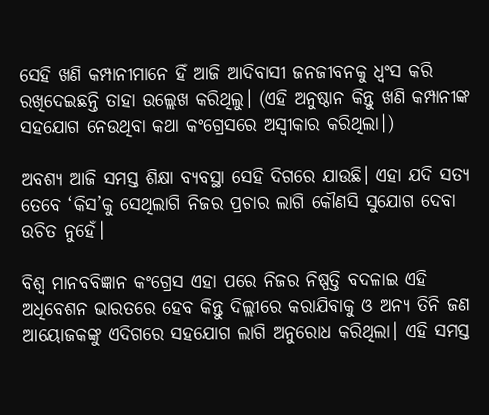ସେହି ଖଣି କମ୍ପାନୀମାନେ ହିଁ ଆଜି ଆଦିବାସୀ ଜନଜୀବନକୁ ଧ୍ଵଂସ କରି ରଖିଦେଇଛନ୍ତି ତାହା ଉଲ୍ଲେଖ କରିଥିଲୁ। (ଏହି ଅନୁଷ୍ଠାନ କିନ୍ତୁ ଖଣି କମ୍ପାନୀଙ୍କ ସହଯୋଗ ନେଉଥିବା କଥା କଂଗ୍ରେସରେ ଅସ୍ଵୀକାର କରିଥିଲା।)

ଅବଶ୍ୟ ଆଜି ସମସ୍ତ ଶିକ୍ଷା ବ୍ୟବସ୍ଥା ସେହି ଦିଗରେ ଯାଉଛି। ଏହା ଯଦି ସତ୍ୟ ତେବେ ‘କିସ’କୁ ସେଥିଲାଗି ନିଜର ପ୍ରଚାର ଲାଗି କୌଣସି ସୁଯୋଗ ଦେବା ଉଚିତ ନୁହେଁ।

ବିଶ୍ଵ ମାନବବିଜ୍ଞାନ କଂଗ୍ରେସ ଏହା ପରେ ନିଜର ନିଷ୍ପତ୍ତି ବଦଳାଇ ଏହି ଅଧିବେଶନ ଭାରତରେ ହେବ କିନ୍ତୁ ଦିଲ୍ଲୀରେ କରାଯିବାକୁ ଓ ଅନ୍ୟ ତିନି ଜଣ ଆୟୋଜକଙ୍କୁ ଏଦିଗରେ ସହଯୋଗ ଲାଗି ଅନୁରୋଧ କରିଥିଲା। ଏହି ସମସ୍ତ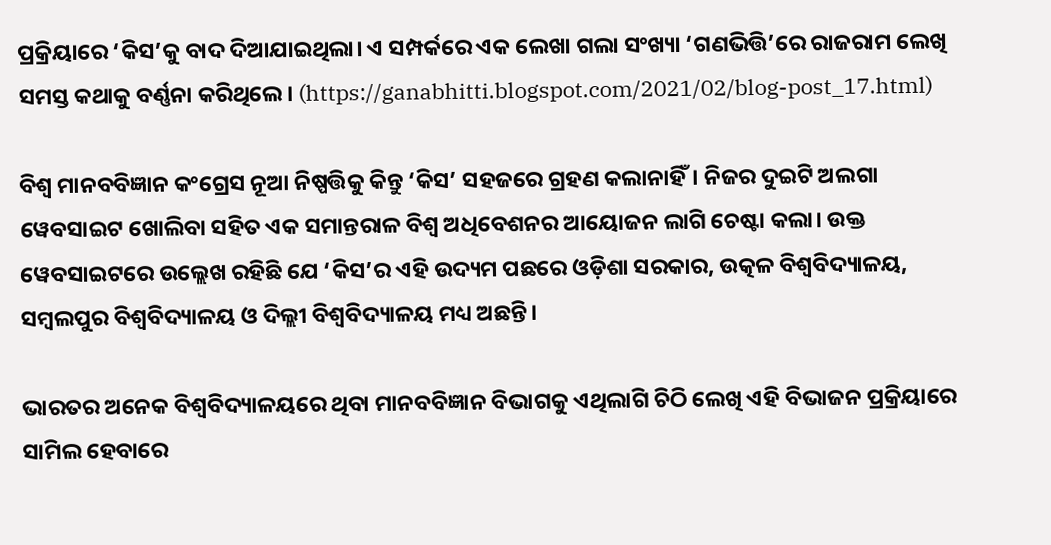ପ୍ରକ୍ରିୟାରେ ‘କିସ’କୁ ବାଦ ଦିଆଯାଇଥିଲା। ଏ ସମ୍ପର୍କରେ ଏକ ଲେଖା ଗଲା ସଂଖ୍ୟା ‘ଗଣଭିତ୍ତି’ରେ ରାଜରାମ ଲେଖି ସମସ୍ତ କଥାକୁ ବର୍ଣ୍ଣନା କରିଥିଲେ। (https://ganabhitti.blogspot.com/2021/02/blog-post_17.html)

ବିଶ୍ଵ ମାନବବିଜ୍ଞାନ କଂଗ୍ରେସ ନୂଆ ନିଷ୍ପତ୍ତିକୁ କିନ୍ତୁ ‘କିସ’ ସହଜରେ ଗ୍ରହଣ କଲାନାହିଁ। ନିଜର ଦୁଇଟି ଅଲଗା ୱେବସାଇଟ ଖୋଲିବା ସହିତ ଏକ ସମାନ୍ତରାଳ ବିଶ୍ଵ ଅଧିବେଶନର ଆୟୋଜନ ଲାଗି ଚେଷ୍ଟା କଲା। ଉକ୍ତ ୱେବସାଇଟରେ ଉଲ୍ଲେଖ ରହିଛି ଯେ ‘କିସ’ର ଏହି ଉଦ୍ୟମ ପଛରେ ଓଡ଼ିଶା ସରକାର, ଉତ୍କଳ ବିଶ୍ୱବିଦ୍ୟାଳୟ, ସମ୍ବଲପୁର ବିଶ୍ୱବିଦ୍ୟାଳୟ ଓ ଦିଲ୍ଲୀ ବିଶ୍ୱବିଦ୍ୟାଳୟ ମଧ୍ୟ ଅଛନ୍ତି।

ଭାରତର ଅନେକ ବିଶ୍ୱବିଦ୍ୟାଳୟରେ ଥିବା ମାନବବିଜ୍ଞାନ ବିଭାଗକୁ ଏଥିଲାଗି ଚିଠି ଲେଖି ଏହି ବିଭାଜନ ପ୍ରକ୍ରିୟାରେ ସାମିଲ ହେବାରେ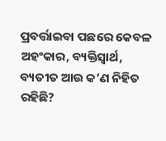ପ୍ରବର୍ତ୍ତାଇବା ପଛରେ କେବଳ ଅହଂକାର, ବ୍ୟକ୍ତିସ୍ଵାର୍ଥ, ବ୍ୟତୀତ ଆଉ କ’ଣ ନିହିତ ରହିଛି?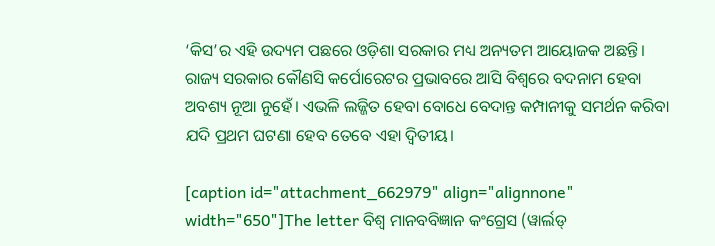‘କିସ’ର ଏହି ଉଦ୍ୟମ ପଛରେ ଓଡ଼ିଶା ସରକାର ମଧ୍ୟ ଅନ୍ୟତମ ଆୟୋଜକ ଅଛନ୍ତି। ରାଜ୍ୟ ସରକାର କୌଣସି କର୍ପୋରେଟର ପ୍ରଭାବରେ ଆସି ବିଶ୍ୱରେ ବଦନାମ ହେବା ଅବଶ୍ୟ ନୂଆ ନୁହେଁ। ଏଭଳି ଲଜ୍ଜିତ ହେବା ବୋଧେ ବେଦାନ୍ତ କମ୍ପାନୀକୁ ସମର୍ଥନ କରିବା ଯଦି ପ୍ରଥମ ଘଟଣା ହେବ ତେବେ ଏହା ଦ୍ଵିତୀୟ।

[caption id="attachment_662979" align="alignnone" width="650"]The letter ବିଶ୍ଵ ମାନବବିଜ୍ଞାନ କଂଗ୍ରେସ (ୱାର୍ଲଡ୍‌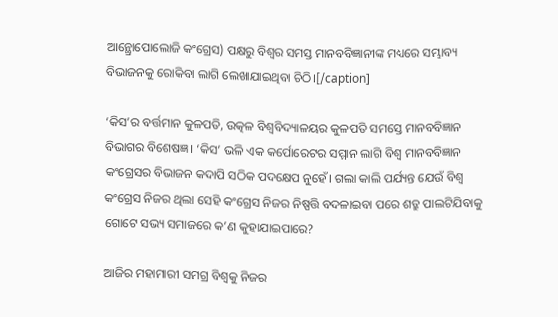ଆନ୍ଥ୍ରୋପୋଲୋଜି କଂଗ୍ରେସ) ପକ୍ଷରୁ ବିଶ୍ଵର ସମସ୍ତ ମାନବବିଜ୍ଞାନୀଙ୍କ ମଧ୍ୟରେ ସମ୍ଭାବ୍ୟ ବିଭାଜନକୁ ରୋକିବା ଲାଗି ଲେଖାଯାଇଥିବା ଚିଠି।[/caption]

‘କିସ’ର ବର୍ତ୍ତମାନ କୁଳପତି, ଉତ୍କଳ ବିଶ୍ୱବିଦ୍ୟାଳୟର କୁଳପତି ସମସ୍ତେ ମାନବବିଜ୍ଞାନ ବିଭାଗର ବିଶେଷଜ୍ଞ। ‘କିସ’ ଭଳି ଏକ କର୍ପୋରେଟର ସମ୍ମାନ ଲାଗି ବିଶ୍ଵ ମାନବବିଜ୍ଞାନ କଂଗ୍ରେସର ବିଭାଜନ କଦାପି ସଠିକ ପଦକ୍ଷେପ ନୁହେଁ। ଗଲା କାଲି ପର୍ଯ୍ୟନ୍ତ ଯେଉଁ ବିଶ୍ଵ କଂଗ୍ରେସ ନିଜର ଥିଲା ସେହି କଂଗ୍ରେସ ନିଜର ନିଷ୍ପତ୍ତି ବଦଳାଇବା ପରେ ଶତ୍ରୁ ପାଲଟିଯିବାକୁ ଗୋଟେ ସଭ୍ୟ ସମାଜରେ କ’ଣ କୁହାଯାଇପାରେ?

ଆଜିର ମହାମାରୀ ସମଗ୍ର ବିଶ୍ଵକୁ ନିଜର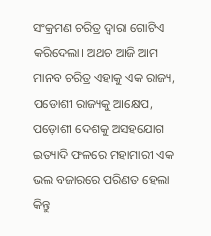ସଂକ୍ରମଣ ଚରିତ୍ର ଦ୍ଵାରା ଗୋଟିଏ କରିଦେଲା। ଅଥଚ ଆଜି ଆମ ମାନବ ଚରିତ୍ର ଏହାକୁ ଏକ ରାଜ୍ୟ, ପଡୋଶୀ ରାଜ୍ୟକୁ ଆକ୍ଷେପ, ପଡ଼ୋଶୀ ଦେଶକୁ ଅସହଯୋଗ ଇତ୍ୟାଦି ଫଳରେ ମହାମାରୀ ଏକ ଭଲ ବଜାରରେ ପରିଣତ ହେଲା କିନ୍ତୁ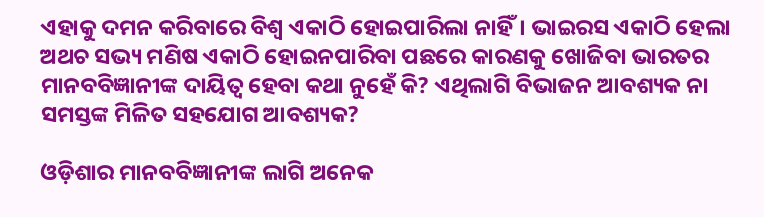ଏହାକୁ ଦମନ କରିବାରେ ବିଶ୍ଵ ଏକାଠି ହୋଇପାରିଲା ନାହିଁ। ଭାଇରସ ଏକାଠି ହେଲା ଅଥଚ ସଭ୍ୟ ମଣିଷ ଏକାଠି ହୋଇନପାରିବା ପଛରେ କାରଣକୁ ଖୋଜିବା ଭାରତର ମାନବବିଜ୍ଞାନୀଙ୍କ ଦାୟିତ୍ଵ ହେବା କଥା ନୁହେଁ କି? ଏଥିଲାଗି ବିଭାଜନ ଆବଶ୍ୟକ ନା ସମସ୍ତଙ୍କ ମିଳିତ ସହଯୋଗ ଆବଶ୍ୟକ?

ଓଡ଼ିଶାର ମାନବବିଜ୍ଞାନୀଙ୍କ ଲାଗି ଅନେକ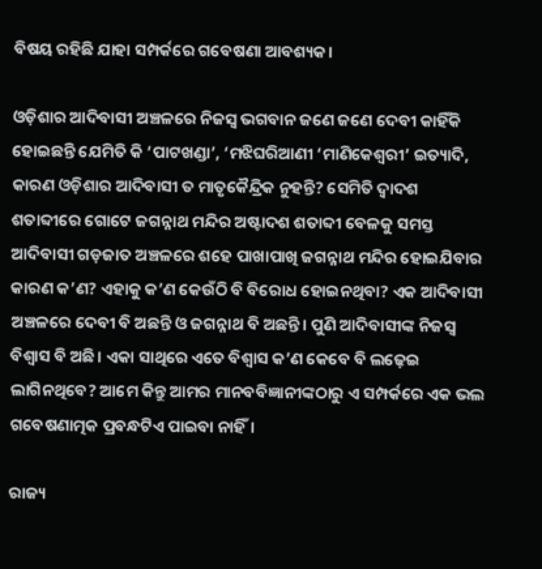ବିଷୟ ରହିଛି ଯାହା ସମ୍ପର୍କରେ ଗବେଷଣା ଆବଶ୍ୟକ।

ଓଡ଼ିଶାର ଆଦିବାସୀ ଅଞ୍ଚଳରେ ନିଜସ୍ଵ ଭଗବାନ ଜଣେ ଜଣେ ଦେବୀ କାହିଁକି ହୋଇଛନ୍ତି ଯେମିତି କି ‘ପାଟଖଣ୍ଡା’, ‘ମଝିଘରିଆଣୀ ‘ମାଣିକେଶ୍ୱରୀ’ ଇତ୍ୟାଦି, କାରଣ ଓଡ଼ିଶାର ଆଦିବାସୀ ତ ମାତୃକୈନ୍ଦ୍ରିକ ନୁହନ୍ତି? ସେମିତି ଦ୍ଵାଦଶ ଶତାବ୍ଦୀରେ ଗୋଟେ ଜଗନ୍ନାଥ ମନ୍ଦିର ଅଷ୍ଟାଦଶ ଶତାବ୍ଦୀ ବେଳକୁ ସମସ୍ତ ଆଦିବାସୀ ଗଡ଼ଜାତ ଅଞ୍ଚଳରେ ଶହେ ପାଖାପାଖି ଜଗନ୍ନାଥ ମନ୍ଦିର ହୋଇଯିବାର କାରଣ କ’ଣ? ଏହାକୁ କ’ଣ କେଉଁଠି ବି ବିରୋଧ ହୋଇନଥିବା? ଏକ ଆଦିବାସୀ ଅଞ୍ଚଳରେ ଦେବୀ ବି ଅଛନ୍ତି ଓ ଜଗନ୍ନାଥ ବି ଅଛନ୍ତି। ପୁଣି ଆଦିବାସୀଙ୍କ ନିଜସ୍ଵ ବିଶ୍ଵାସ ବି ଅଛି। ଏକା ସାଥିରେ ଏତେ ବିଶ୍ଵାସ କ’ଣ କେବେ ବି ଲଢ଼େଇ ଲାଗିନଥିବେ? ଆମେ କିନ୍ତୁ ଆମର ମାନବବିଜ୍ଞାନୀଙ୍କଠାରୁ ଏ ସମ୍ପର୍କରେ ଏକ ଭଲ ଗବେଷଣାତ୍ମକ ପ୍ରବନ୍ଧଟିଏ ପାଇବା ନାହିଁ।

ରାଜ୍ୟ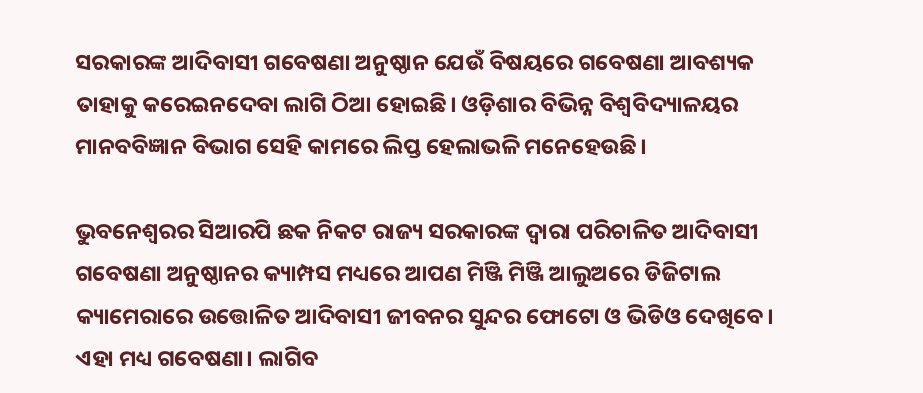ସରକାରଙ୍କ ଆଦିବାସୀ ଗବେଷଣା ଅନୁଷ୍ଠାନ ଯେଉଁ ବିଷୟରେ ଗବେଷଣା ଆବଶ୍ୟକ ତାହାକୁ କରେଇନଦେବା ଲାଗି ଠିଆ ହୋଇଛି। ଓଡ଼ିଶାର ବିଭିନ୍ନ ବିଶ୍ୱବିଦ୍ୟାଳୟର ମାନବବିଜ୍ଞାନ ବିଭାଗ ସେହି କାମରେ ଲିପ୍ତ ହେଲାଭଳି ମନେହେଉଛି।

ଭୁବନେଶ୍ଵରର ସିଆରପି ଛକ ନିକଟ ରାଜ୍ୟ ସରକାରଙ୍କ ଦ୍ଵାରା ପରିଚାଳିତ ଆଦିବାସୀ ଗବେଷଣା ଅନୁଷ୍ଠାନର କ୍ୟାମ୍ପସ ମଧ୍ୟରେ ଆପଣ ମିଞ୍ଜି ମିଞ୍ଜି ଆଲୁଅରେ ଡିଜିଟାଲ କ୍ୟାମେରାରେ ଉତ୍ତୋଳିତ ଆଦିବାସୀ ଜୀବନର ସୁନ୍ଦର ଫୋଟୋ ଓ ଭିଡିଓ ଦେଖିବେ। ଏହା ମଧ୍ୟ ଗବେଷଣା। ଲାଗିବ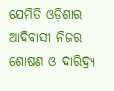ଯେମିତି ଓଡ଼ିଶାର ଆଦିବାସୀ ନିଜର ଶୋଷଣ ଓ ଦାରିଦ୍ର୍ୟ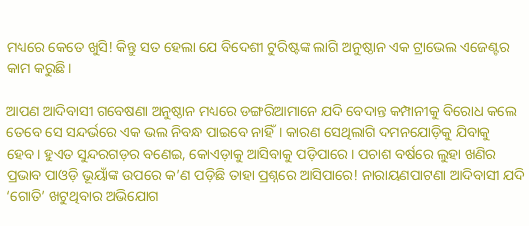ମଧ୍ୟରେ କେତେ ଖୁସି! କିନ୍ତୁ ସତ ହେଲା ଯେ ବିଦେଶୀ ଟୁରିଷ୍ଟଙ୍କ ଲାଗି ଅନୁଷ୍ଠାନ ଏକ ଟ୍ରାଭେଲ ଏଜେଣ୍ଟର କାମ କରୁଛି।

ଆପଣ ଆଦିବାସୀ ଗବେଷଣା ଅନୁଷ୍ଠାନ ମଧ୍ୟରେ ଡଙ୍ଗରିଆମାନେ ଯଦି ବେଦାନ୍ତ କମ୍ପାନୀକୁ ବିରୋଧ କଲେ ତେବେ ସେ ସନ୍ଦର୍ଭରେ ଏକ ଭଲ ନିବନ୍ଧ ପାଇବେ ନାହିଁ। କାରଣ ସେଥିଲାଗି ଦମନଯୋଡ଼ିକୁ ଯିବାକୁ ହେବ। ହୁଏତ ସୁନ୍ଦରଗଡ଼ର ବଣେଇ, କୋଏଡ଼ାକୁ ଆସିବାକୁ ପଡ଼ିପାରେ। ପଚାଶ ବର୍ଷରେ ଲୁହା ଖଣିର ପ୍ରଭାବ ପାଓଡ଼ି ଭୂୟାଁଙ୍କ ଉପରେ କ’ଣ ପଡ଼ିଛି ତାହା ପ୍ରଶ୍ନରେ ଆସିପାରେ! ନାରାୟଣପାଟଣା ଆଦିବାସୀ ଯଦି ‘ଗୋତି’ ଖଟୁଥିବାର ଅଭିଯୋଗ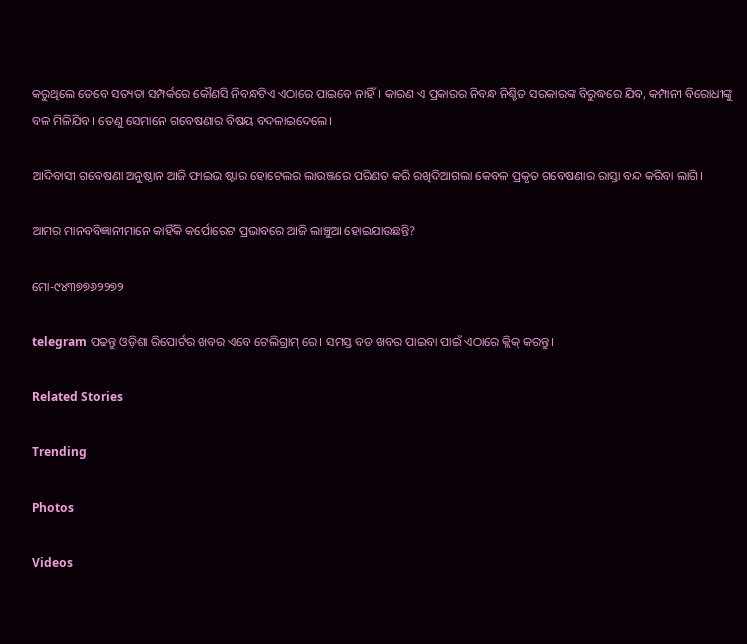କରୁଥିଲେ ତେବେ ସତ୍ୟତା ସମ୍ପର୍କରେ କୌଣସି ନିବନ୍ଧଟିଏ ଏଠାରେ ପାଇବେ ନାହିଁ। କାରଣ ଏ ପ୍ରକାରର ନିବନ୍ଧ ନିଶ୍ଚିତ ସରକାରଙ୍କ ବିରୁଦ୍ଧରେ ଯିବ, କମ୍ପାନୀ ବିରୋଧୀଙ୍କୁ ବଳ ମିଳିଯିବ। ତେଣୁ ସେମାନେ ଗବେଷଣାର ବିଷୟ ବଦଳାଇଦେଲେ।

ଆଦିବାସୀ ଗବେଷଣା ଅନୁଷ୍ଠାନ ଆଜି ଫାଇଭ ଷ୍ଟାର ହୋଟେଲର ଲାଉଞ୍ଜରେ ପରିଣତ କରି ରଖିଦିଆଗଲା କେବଳ ପ୍ରକୃତ ଗବେଷଣାର ରାସ୍ତା ବନ୍ଦ କରିବା ଲାଗି।

ଆମର ମାନବବିଜ୍ଞାନୀମାନେ କାହିଁକି କର୍ପୋରେଟ ପ୍ରଭାବରେ ଆଜି ଲାଞ୍ଚୁଆ ହୋଇଯାଉଛନ୍ତି?

ମୋ-୯୪୩୭୭୬୨୨୭୨

telegram ପଢନ୍ତୁ ଓଡ଼ିଶା ରିପୋର୍ଟର ଖବର ଏବେ ଟେଲିଗ୍ରାମ୍ ରେ। ସମସ୍ତ ବଡ ଖବର ପାଇବା ପାଇଁ ଏଠାରେ କ୍ଲିକ୍ କରନ୍ତୁ।

Related Stories

Trending

Photos

Videos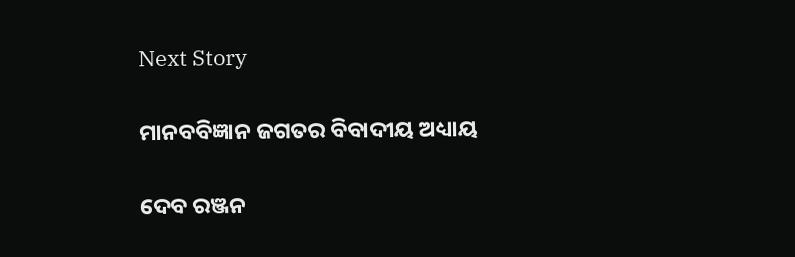Next Story

ମାନବବିଜ୍ଞାନ ଜଗତର ବିବାଦୀୟ ଅଧ୍ୟାୟ

ଦେବ ରଞ୍ଜନ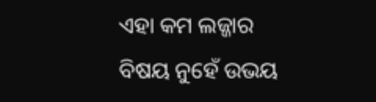ଏହା କମ ଲଜ୍ଜାର ବିଷୟ ନୁହେଁ ଉଭୟ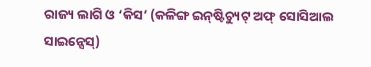ରାଜ୍ୟ ଲାଗି ଓ ‘କିସ’ (କଳିଙ୍ଗ ଇନ୍‌ଷ୍ଟିଚ୍ୟୁଟ୍‌ ଅଫ୍‌ ସୋସିଆଲ ସାଇନ୍ସେସ୍‌)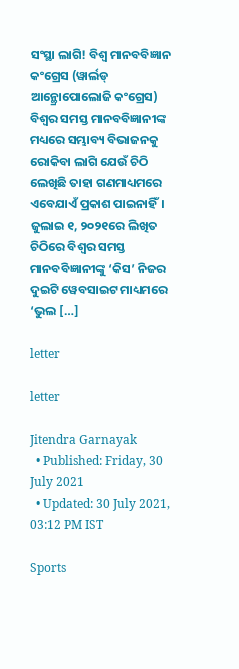ସଂସ୍ଥା ଲାଗି! ବିଶ୍ଵ ମାନବବିଜ୍ଞାନ କଂଗ୍ରେସ (ୱାର୍ଲଡ୍‌ ଆନ୍ଥ୍ରୋପୋଲୋଜି କଂଗ୍ରେସ) ବିଶ୍ଵର ସମସ୍ତ ମାନବବିଜ୍ଞାନୀଙ୍କ ମଧ୍ୟରେ ସମ୍ଭାବ୍ୟ ବିଭାଜନକୁ ରୋକିବା ଲାଗି ଯେଉଁ ଚିଠି ଲେଖିଛି ତାହା ଗଣମାଧ୍ୟମରେ ଏବେଯାଏଁ ପ୍ରକାଶ ପାଇନାହିଁ। ଜୁଲାଇ ୧, ୨୦୨୧ରେ ଲିଖିତ ଚିଠିରେ ବିଶ୍ଵର ସମସ୍ତ ମାନବବିଜ୍ଞାନୀଙ୍କୁ ‘କିସ’ ନିଜର ଦୁଇଟି ୱେବସାଇଟ ମାଧ୍ୟମରେ ‘ଭୁଲ […]

letter

letter

Jitendra Garnayak
  • Published: Friday, 30 July 2021
  • Updated: 30 July 2021, 03:12 PM IST

Sports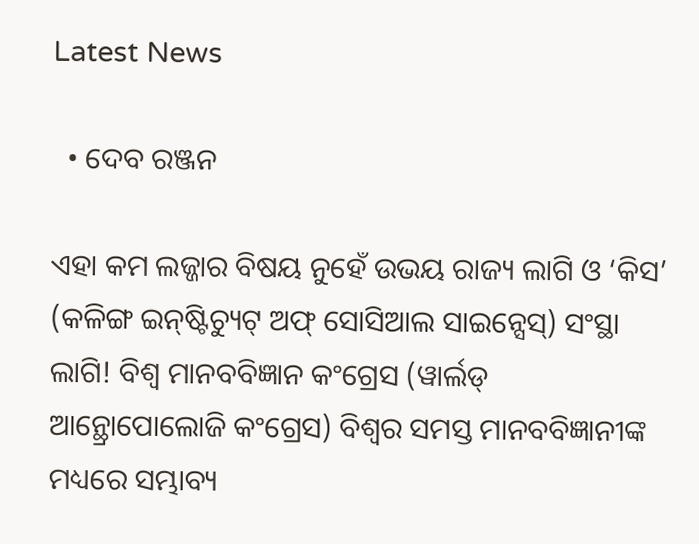Latest News

  • ଦେବ ରଞ୍ଜନ

ଏହା କମ ଲଜ୍ଜାର ବିଷୟ ନୁହେଁ ଉଭୟ ରାଜ୍ୟ ଲାଗି ଓ ‘କିସ’ (କଳିଙ୍ଗ ଇନ୍‌ଷ୍ଟିଚ୍ୟୁଟ୍‌ ଅଫ୍‌ ସୋସିଆଲ ସାଇନ୍ସେସ୍‌) ସଂସ୍ଥା ଲାଗି! ବିଶ୍ଵ ମାନବବିଜ୍ଞାନ କଂଗ୍ରେସ (ୱାର୍ଲଡ୍‌ ଆନ୍ଥ୍ରୋପୋଲୋଜି କଂଗ୍ରେସ) ବିଶ୍ଵର ସମସ୍ତ ମାନବବିଜ୍ଞାନୀଙ୍କ ମଧ୍ୟରେ ସମ୍ଭାବ୍ୟ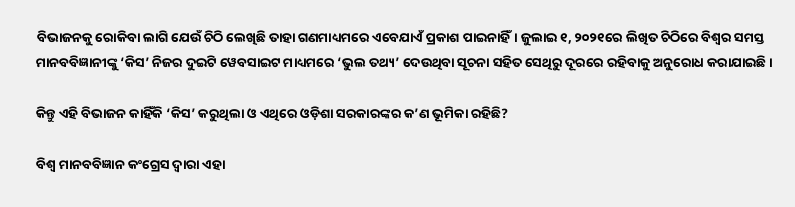ବିଭାଜନକୁ ରୋକିବା ଲାଗି ଯେଉଁ ଚିଠି ଲେଖିଛି ତାହା ଗଣମାଧ୍ୟମରେ ଏବେଯାଏଁ ପ୍ରକାଶ ପାଇନାହିଁ। ଜୁଲାଇ ୧, ୨୦୨୧ରେ ଲିଖିତ ଚିଠିରେ ବିଶ୍ଵର ସମସ୍ତ ମାନବବିଜ୍ଞାନୀଙ୍କୁ ‘କିସ’ ନିଜର ଦୁଇଟି ୱେବସାଇଟ ମାଧ୍ୟମରେ ‘ଭୁଲ ତଥ୍ୟ’ ଦେଉଥିବା ସୂଚନା ସହିତ ସେଥିରୁ ଦୂରରେ ରହିବାକୁ ଅନୁରୋଧ କରାଯାଇଛି।

କିନ୍ତୁ ଏହି ବିଭାଜନ କାହିଁକି ‘କିସ’ କରୁଥିଲା ଓ ଏଥିରେ ଓଡ଼ିଶା ସରକାରଙ୍କର କ’ଣ ଭୂମିକା ରହିଛି?

ବିଶ୍ଵ ମାନବବିଜ୍ଞାନ କଂଗ୍ରେସ ଦ୍ଵାରା ଏହା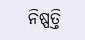ନିଷ୍ପତ୍ତି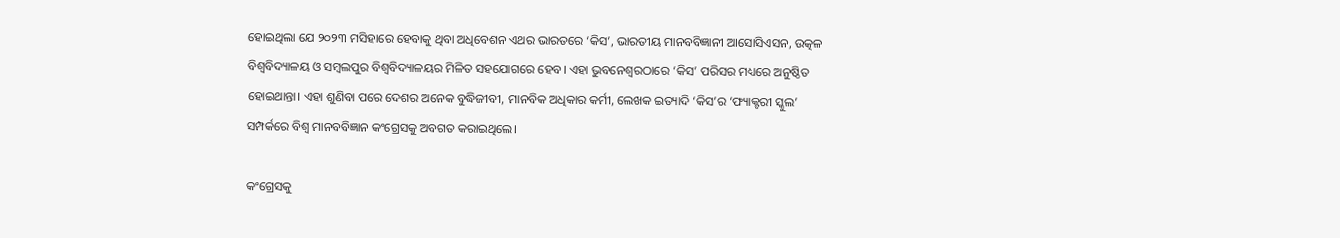ହୋଇଥିଲା ଯେ ୨୦୨୩ ମସିହାରେ ହେବାକୁ ଥିବା ଅଧିବେଶନ ଏଥର ଭାରତରେ ‘କିସ’, ଭାରତୀୟ ମାନବବିଜ୍ଞାନୀ ଆସୋସିଏସନ, ଉତ୍କଳ ବିଶ୍ୱବିଦ୍ୟାଳୟ ଓ ସମ୍ବଲପୁର ବିଶ୍ୱବିଦ୍ୟାଳୟର ମିଳିତ ସହଯୋଗରେ ହେବ। ଏହା ଭୁବନେଶ୍ୱରଠାରେ ‘କିସ’ ପରିସର ମଧ୍ୟରେ ଅନୁଷ୍ଠିତ ହୋଇଥାନ୍ତା। ଏହା ଶୁଣିବା ପରେ ଦେଶର ଅନେକ ବୁଦ୍ଧିଜୀବୀ, ମାନବିକ ଅଧିକାର କର୍ମୀ, ଲେଖକ ଇତ୍ୟାଦି ‘କିସ’ର ‘ଫ୍ୟାକ୍ଟରୀ ସ୍କୁଲ’ ସମ୍ପର୍କରେ ବିଶ୍ଵ ମାନବବିଜ୍ଞାନ କଂଗ୍ରେସକୁ ଅବଗତ କରାଇଥିଲେ।

କଂଗ୍ରେସକୁ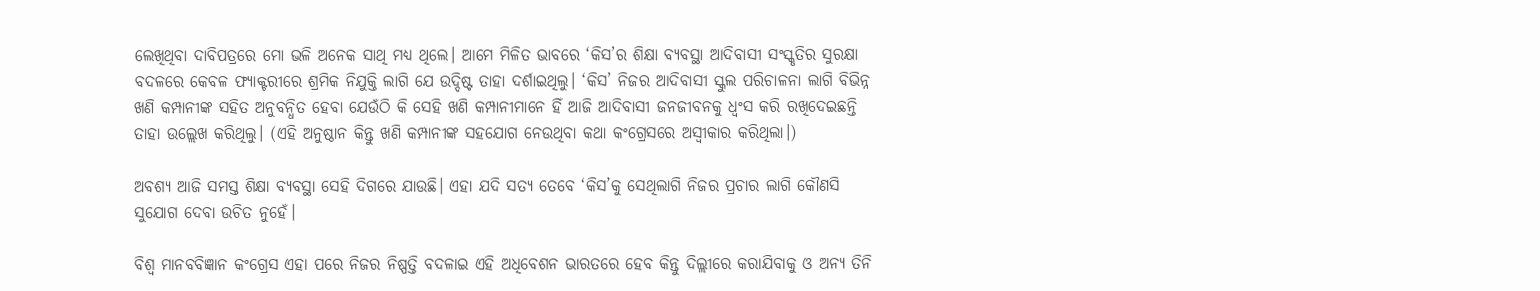ଲେଖିଥିବା ଦାବିପତ୍ରରେ ମୋ ଭଳି ଅନେକ ସାଥି ମଧ୍ୟ ଥିଲେ। ଆମେ ମିଳିତ ଭାବରେ ‘କିସ’ର ଶିକ୍ଷା ବ୍ୟବସ୍ଥା ଆଦିବାସୀ ସଂସ୍କୃତିର ସୁରକ୍ଷା ବଦଳରେ କେବଳ ଫ୍ୟାକ୍ଟରୀରେ ଶ୍ରମିକ ନିଯୁକ୍ତି ଲାଗି ଯେ ଉଦ୍ଦିଷ୍ଟ ତାହା ଦର୍ଶାଇଥିଲୁ। ‘କିସ’ ନିଜର ଆଦିବାସୀ ସ୍କୁଲ ପରିଚାଳନା ଲାଗି ବିଭିନ୍ନ ଖଣି କମ୍ପାନୀଙ୍କ ସହିତ ଅନୁବନ୍ଧିତ ହେବା ଯେଉଁଠି କି ସେହି ଖଣି କମ୍ପାନୀମାନେ ହିଁ ଆଜି ଆଦିବାସୀ ଜନଜୀବନକୁ ଧ୍ଵଂସ କରି ରଖିଦେଇଛନ୍ତି ତାହା ଉଲ୍ଲେଖ କରିଥିଲୁ। (ଏହି ଅନୁଷ୍ଠାନ କିନ୍ତୁ ଖଣି କମ୍ପାନୀଙ୍କ ସହଯୋଗ ନେଉଥିବା କଥା କଂଗ୍ରେସରେ ଅସ୍ଵୀକାର କରିଥିଲା।)

ଅବଶ୍ୟ ଆଜି ସମସ୍ତ ଶିକ୍ଷା ବ୍ୟବସ୍ଥା ସେହି ଦିଗରେ ଯାଉଛି। ଏହା ଯଦି ସତ୍ୟ ତେବେ ‘କିସ’କୁ ସେଥିଲାଗି ନିଜର ପ୍ରଚାର ଲାଗି କୌଣସି ସୁଯୋଗ ଦେବା ଉଚିତ ନୁହେଁ।

ବିଶ୍ଵ ମାନବବିଜ୍ଞାନ କଂଗ୍ରେସ ଏହା ପରେ ନିଜର ନିଷ୍ପତ୍ତି ବଦଳାଇ ଏହି ଅଧିବେଶନ ଭାରତରେ ହେବ କିନ୍ତୁ ଦିଲ୍ଲୀରେ କରାଯିବାକୁ ଓ ଅନ୍ୟ ତିନି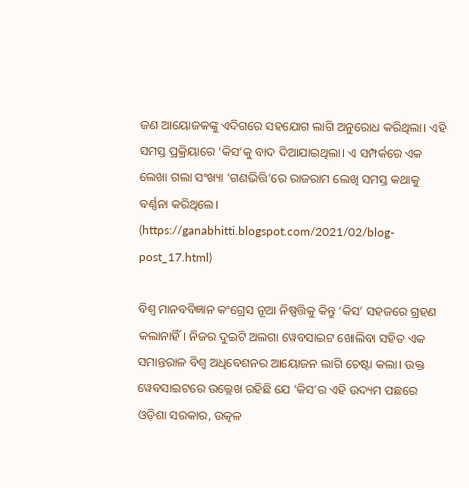ଜଣ ଆୟୋଜକଙ୍କୁ ଏଦିଗରେ ସହଯୋଗ ଲାଗି ଅନୁରୋଧ କରିଥିଲା। ଏହି ସମସ୍ତ ପ୍ରକ୍ରିୟାରେ ‘କିସ’କୁ ବାଦ ଦିଆଯାଇଥିଲା। ଏ ସମ୍ପର୍କରେ ଏକ ଲେଖା ଗଲା ସଂଖ୍ୟା ‘ଗଣଭିତ୍ତି’ରେ ରାଜରାମ ଲେଖି ସମସ୍ତ କଥାକୁ ବର୍ଣ୍ଣନା କରିଥିଲେ। (https://ganabhitti.blogspot.com/2021/02/blog-post_17.html)

ବିଶ୍ଵ ମାନବବିଜ୍ଞାନ କଂଗ୍ରେସ ନୂଆ ନିଷ୍ପତ୍ତିକୁ କିନ୍ତୁ ‘କିସ’ ସହଜରେ ଗ୍ରହଣ କଲାନାହିଁ। ନିଜର ଦୁଇଟି ଅଲଗା ୱେବସାଇଟ ଖୋଲିବା ସହିତ ଏକ ସମାନ୍ତରାଳ ବିଶ୍ଵ ଅଧିବେଶନର ଆୟୋଜନ ଲାଗି ଚେଷ୍ଟା କଲା। ଉକ୍ତ ୱେବସାଇଟରେ ଉଲ୍ଲେଖ ରହିଛି ଯେ ‘କିସ’ର ଏହି ଉଦ୍ୟମ ପଛରେ ଓଡ଼ିଶା ସରକାର, ଉତ୍କଳ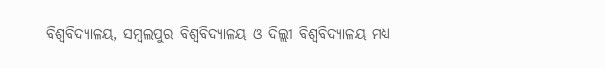ବିଶ୍ୱବିଦ୍ୟାଳୟ, ସମ୍ବଲପୁର ବିଶ୍ୱବିଦ୍ୟାଳୟ ଓ ଦିଲ୍ଲୀ ବିଶ୍ୱବିଦ୍ୟାଳୟ ମଧ୍ୟ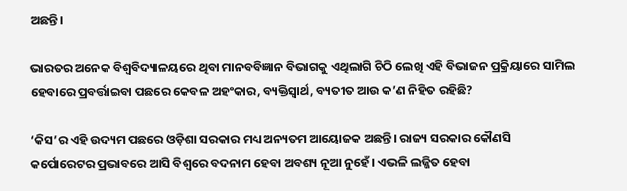ଅଛନ୍ତି।

ଭାରତର ଅନେକ ବିଶ୍ୱବିଦ୍ୟାଳୟରେ ଥିବା ମାନବବିଜ୍ଞାନ ବିଭାଗକୁ ଏଥିଲାଗି ଚିଠି ଲେଖି ଏହି ବିଭାଜନ ପ୍ରକ୍ରିୟାରେ ସାମିଲ ହେବାରେ ପ୍ରବର୍ତ୍ତାଇବା ପଛରେ କେବଳ ଅହଂକାର, ବ୍ୟକ୍ତିସ୍ଵାର୍ଥ, ବ୍ୟତୀତ ଆଉ କ’ଣ ନିହିତ ରହିଛି?

‘କିସ’ର ଏହି ଉଦ୍ୟମ ପଛରେ ଓଡ଼ିଶା ସରକାର ମଧ୍ୟ ଅନ୍ୟତମ ଆୟୋଜକ ଅଛନ୍ତି। ରାଜ୍ୟ ସରକାର କୌଣସି କର୍ପୋରେଟର ପ୍ରଭାବରେ ଆସି ବିଶ୍ୱରେ ବଦନାମ ହେବା ଅବଶ୍ୟ ନୂଆ ନୁହେଁ। ଏଭଳି ଲଜ୍ଜିତ ହେବା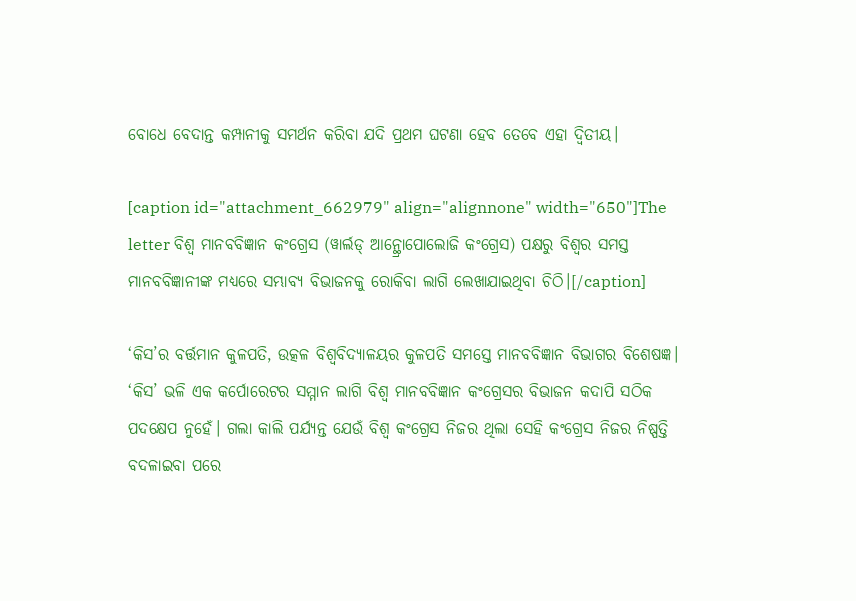ବୋଧେ ବେଦାନ୍ତ କମ୍ପାନୀକୁ ସମର୍ଥନ କରିବା ଯଦି ପ୍ରଥମ ଘଟଣା ହେବ ତେବେ ଏହା ଦ୍ଵିତୀୟ।

[caption id="attachment_662979" align="alignnone" width="650"]The letter ବିଶ୍ଵ ମାନବବିଜ୍ଞାନ କଂଗ୍ରେସ (ୱାର୍ଲଡ୍‌ ଆନ୍ଥ୍ରୋପୋଲୋଜି କଂଗ୍ରେସ) ପକ୍ଷରୁ ବିଶ୍ଵର ସମସ୍ତ ମାନବବିଜ୍ଞାନୀଙ୍କ ମଧ୍ୟରେ ସମ୍ଭାବ୍ୟ ବିଭାଜନକୁ ରୋକିବା ଲାଗି ଲେଖାଯାଇଥିବା ଚିଠି।[/caption]

‘କିସ’ର ବର୍ତ୍ତମାନ କୁଳପତି, ଉତ୍କଳ ବିଶ୍ୱବିଦ୍ୟାଳୟର କୁଳପତି ସମସ୍ତେ ମାନବବିଜ୍ଞାନ ବିଭାଗର ବିଶେଷଜ୍ଞ। ‘କିସ’ ଭଳି ଏକ କର୍ପୋରେଟର ସମ୍ମାନ ଲାଗି ବିଶ୍ଵ ମାନବବିଜ୍ଞାନ କଂଗ୍ରେସର ବିଭାଜନ କଦାପି ସଠିକ ପଦକ୍ଷେପ ନୁହେଁ। ଗଲା କାଲି ପର୍ଯ୍ୟନ୍ତ ଯେଉଁ ବିଶ୍ଵ କଂଗ୍ରେସ ନିଜର ଥିଲା ସେହି କଂଗ୍ରେସ ନିଜର ନିଷ୍ପତ୍ତି ବଦଳାଇବା ପରେ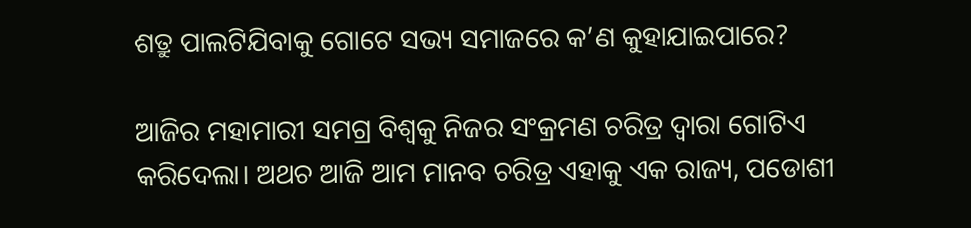ଶତ୍ରୁ ପାଲଟିଯିବାକୁ ଗୋଟେ ସଭ୍ୟ ସମାଜରେ କ’ଣ କୁହାଯାଇପାରେ?

ଆଜିର ମହାମାରୀ ସମଗ୍ର ବିଶ୍ଵକୁ ନିଜର ସଂକ୍ରମଣ ଚରିତ୍ର ଦ୍ଵାରା ଗୋଟିଏ କରିଦେଲା। ଅଥଚ ଆଜି ଆମ ମାନବ ଚରିତ୍ର ଏହାକୁ ଏକ ରାଜ୍ୟ, ପଡୋଶୀ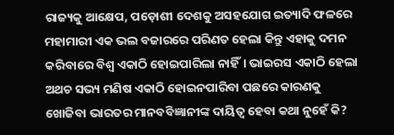ରାଜ୍ୟକୁ ଆକ୍ଷେପ, ପଡ଼ୋଶୀ ଦେଶକୁ ଅସହଯୋଗ ଇତ୍ୟାଦି ଫଳରେ ମହାମାରୀ ଏକ ଭଲ ବଜାରରେ ପରିଣତ ହେଲା କିନ୍ତୁ ଏହାକୁ ଦମନ କରିବାରେ ବିଶ୍ଵ ଏକାଠି ହୋଇପାରିଲା ନାହିଁ। ଭାଇରସ ଏକାଠି ହେଲା ଅଥଚ ସଭ୍ୟ ମଣିଷ ଏକାଠି ହୋଇନପାରିବା ପଛରେ କାରଣକୁ ଖୋଜିବା ଭାରତର ମାନବବିଜ୍ଞାନୀଙ୍କ ଦାୟିତ୍ଵ ହେବା କଥା ନୁହେଁ କି?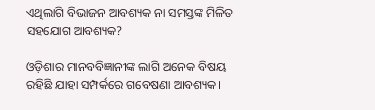ଏଥିଲାଗି ବିଭାଜନ ଆବଶ୍ୟକ ନା ସମସ୍ତଙ୍କ ମିଳିତ ସହଯୋଗ ଆବଶ୍ୟକ?

ଓଡ଼ିଶାର ମାନବବିଜ୍ଞାନୀଙ୍କ ଲାଗି ଅନେକ ବିଷୟ ରହିଛି ଯାହା ସମ୍ପର୍କରେ ଗବେଷଣା ଆବଶ୍ୟକ।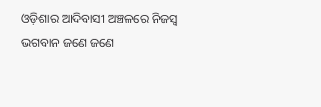ଓଡ଼ିଶାର ଆଦିବାସୀ ଅଞ୍ଚଳରେ ନିଜସ୍ଵ ଭଗବାନ ଜଣେ ଜଣେ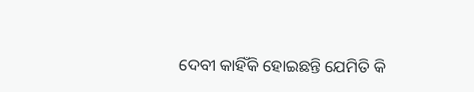ଦେବୀ କାହିଁକି ହୋଇଛନ୍ତି ଯେମିତି କି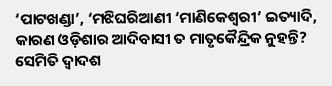‘ପାଟଖଣ୍ଡା’, ‘ମଝିଘରିଆଣୀ ‘ମାଣିକେଶ୍ୱରୀ’ ଇତ୍ୟାଦି, କାରଣ ଓଡ଼ିଶାର ଆଦିବାସୀ ତ ମାତୃକୈନ୍ଦ୍ରିକ ନୁହନ୍ତି? ସେମିତି ଦ୍ଵାଦଶ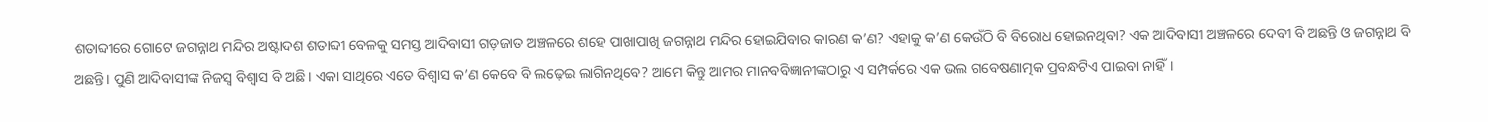ଶତାବ୍ଦୀରେ ଗୋଟେ ଜଗନ୍ନାଥ ମନ୍ଦିର ଅଷ୍ଟାଦଶ ଶତାବ୍ଦୀ ବେଳକୁ ସମସ୍ତ ଆଦିବାସୀ ଗଡ଼ଜାତ ଅଞ୍ଚଳରେ ଶହେ ପାଖାପାଖି ଜଗନ୍ନାଥ ମନ୍ଦିର ହୋଇଯିବାର କାରଣ କ’ଣ? ଏହାକୁ କ’ଣ କେଉଁଠି ବି ବିରୋଧ ହୋଇନଥିବା? ଏକ ଆଦିବାସୀ ଅଞ୍ଚଳରେ ଦେବୀ ବି ଅଛନ୍ତି ଓ ଜଗନ୍ନାଥ ବି ଅଛନ୍ତି। ପୁଣି ଆଦିବାସୀଙ୍କ ନିଜସ୍ଵ ବିଶ୍ଵାସ ବି ଅଛି। ଏକା ସାଥିରେ ଏତେ ବିଶ୍ଵାସ କ’ଣ କେବେ ବି ଲଢ଼େଇ ଲାଗିନଥିବେ? ଆମେ କିନ୍ତୁ ଆମର ମାନବବିଜ୍ଞାନୀଙ୍କଠାରୁ ଏ ସମ୍ପର୍କରେ ଏକ ଭଲ ଗବେଷଣାତ୍ମକ ପ୍ରବନ୍ଧଟିଏ ପାଇବା ନାହିଁ।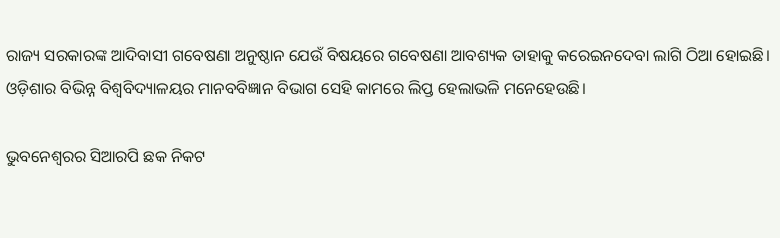ରାଜ୍ୟ ସରକାରଙ୍କ ଆଦିବାସୀ ଗବେଷଣା ଅନୁଷ୍ଠାନ ଯେଉଁ ବିଷୟରେ ଗବେଷଣା ଆବଶ୍ୟକ ତାହାକୁ କରେଇନଦେବା ଲାଗି ଠିଆ ହୋଇଛି। ଓଡ଼ିଶାର ବିଭିନ୍ନ ବିଶ୍ୱବିଦ୍ୟାଳୟର ମାନବବିଜ୍ଞାନ ବିଭାଗ ସେହି କାମରେ ଲିପ୍ତ ହେଲାଭଳି ମନେହେଉଛି।

ଭୁବନେଶ୍ଵରର ସିଆରପି ଛକ ନିକଟ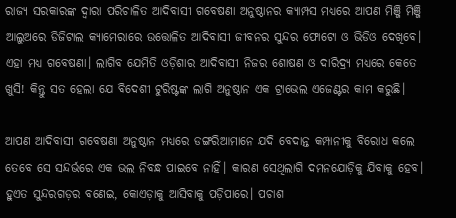ରାଜ୍ୟ ସରକାରଙ୍କ ଦ୍ଵାରା ପରିଚାଳିତ ଆଦିବାସୀ ଗବେଷଣା ଅନୁଷ୍ଠାନର କ୍ୟାମ୍ପସ ମଧ୍ୟରେ ଆପଣ ମିଞ୍ଜି ମିଞ୍ଜି ଆଲୁଅରେ ଡିଜିଟାଲ କ୍ୟାମେରାରେ ଉତ୍ତୋଳିତ ଆଦିବାସୀ ଜୀବନର ସୁନ୍ଦର ଫୋଟୋ ଓ ଭିଡିଓ ଦେଖିବେ। ଏହା ମଧ୍ୟ ଗବେଷଣା। ଲାଗିବ ଯେମିତି ଓଡ଼ିଶାର ଆଦିବାସୀ ନିଜର ଶୋଷଣ ଓ ଦାରିଦ୍ର୍ୟ ମଧ୍ୟରେ କେତେ ଖୁସି! କିନ୍ତୁ ସତ ହେଲା ଯେ ବିଦେଶୀ ଟୁରିଷ୍ଟଙ୍କ ଲାଗି ଅନୁଷ୍ଠାନ ଏକ ଟ୍ରାଭେଲ ଏଜେଣ୍ଟର କାମ କରୁଛି।

ଆପଣ ଆଦିବାସୀ ଗବେଷଣା ଅନୁଷ୍ଠାନ ମଧ୍ୟରେ ଡଙ୍ଗରିଆମାନେ ଯଦି ବେଦାନ୍ତ କମ୍ପାନୀକୁ ବିରୋଧ କଲେ ତେବେ ସେ ସନ୍ଦର୍ଭରେ ଏକ ଭଲ ନିବନ୍ଧ ପାଇବେ ନାହିଁ। କାରଣ ସେଥିଲାଗି ଦମନଯୋଡ଼ିକୁ ଯିବାକୁ ହେବ। ହୁଏତ ସୁନ୍ଦରଗଡ଼ର ବଣେଇ, କୋଏଡ଼ାକୁ ଆସିବାକୁ ପଡ଼ିପାରେ। ପଚାଶ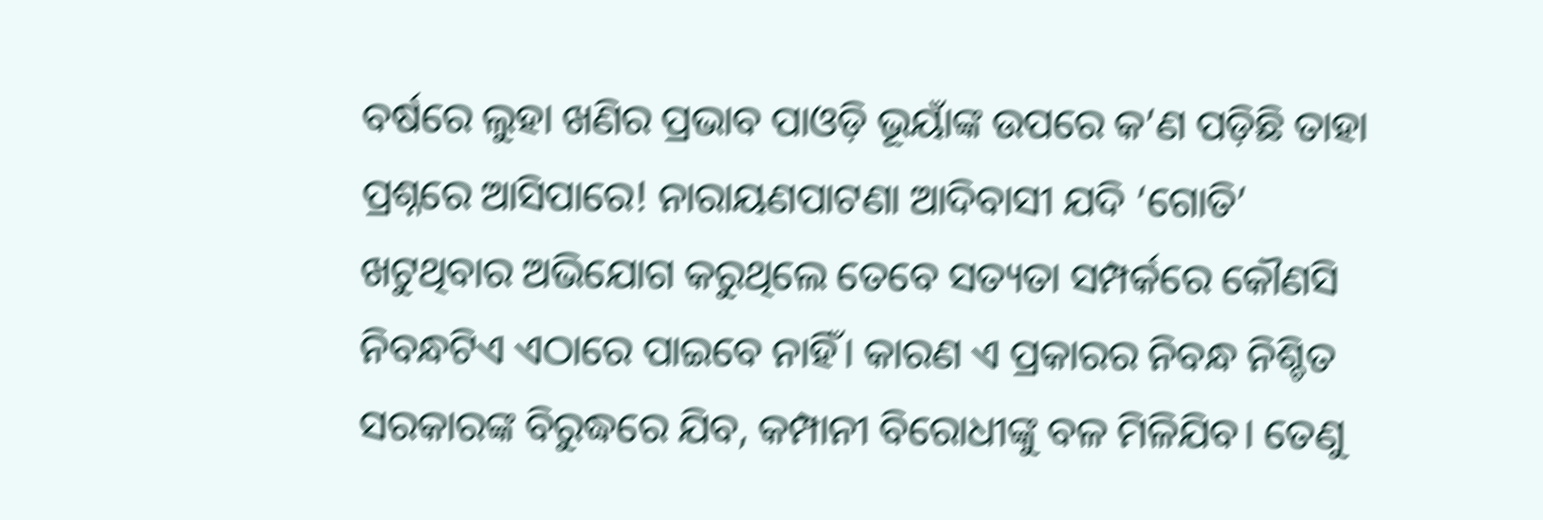ବର୍ଷରେ ଲୁହା ଖଣିର ପ୍ରଭାବ ପାଓଡ଼ି ଭୂୟାଁଙ୍କ ଉପରେ କ’ଣ ପଡ଼ିଛି ତାହା ପ୍ରଶ୍ନରେ ଆସିପାରେ! ନାରାୟଣପାଟଣା ଆଦିବାସୀ ଯଦି ‘ଗୋତି’ ଖଟୁଥିବାର ଅଭିଯୋଗ କରୁଥିଲେ ତେବେ ସତ୍ୟତା ସମ୍ପର୍କରେ କୌଣସି ନିବନ୍ଧଟିଏ ଏଠାରେ ପାଇବେ ନାହିଁ। କାରଣ ଏ ପ୍ରକାରର ନିବନ୍ଧ ନିଶ୍ଚିତ ସରକାରଙ୍କ ବିରୁଦ୍ଧରେ ଯିବ, କମ୍ପାନୀ ବିରୋଧୀଙ୍କୁ ବଳ ମିଳିଯିବ। ତେଣୁ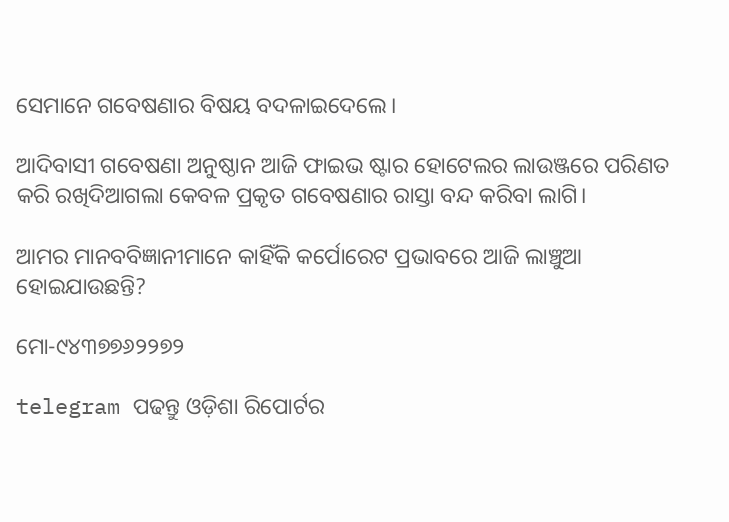ସେମାନେ ଗବେଷଣାର ବିଷୟ ବଦଳାଇଦେଲେ।

ଆଦିବାସୀ ଗବେଷଣା ଅନୁଷ୍ଠାନ ଆଜି ଫାଇଭ ଷ୍ଟାର ହୋଟେଲର ଲାଉଞ୍ଜରେ ପରିଣତ କରି ରଖିଦିଆଗଲା କେବଳ ପ୍ରକୃତ ଗବେଷଣାର ରାସ୍ତା ବନ୍ଦ କରିବା ଲାଗି।

ଆମର ମାନବବିଜ୍ଞାନୀମାନେ କାହିଁକି କର୍ପୋରେଟ ପ୍ରଭାବରେ ଆଜି ଲାଞ୍ଚୁଆ ହୋଇଯାଉଛନ୍ତି?

ମୋ-୯୪୩୭୭୬୨୨୭୨

telegram ପଢନ୍ତୁ ଓଡ଼ିଶା ରିପୋର୍ଟର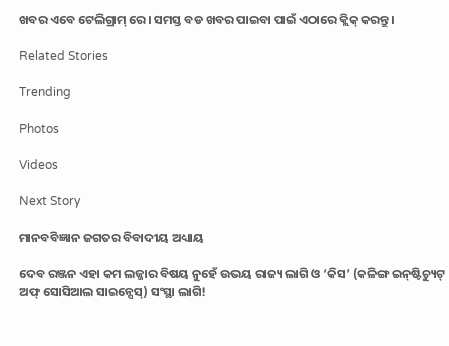ଖବର ଏବେ ଟେଲିଗ୍ରାମ୍ ରେ। ସମସ୍ତ ବଡ ଖବର ପାଇବା ପାଇଁ ଏଠାରେ କ୍ଲିକ୍ କରନ୍ତୁ।

Related Stories

Trending

Photos

Videos

Next Story

ମାନବବିଜ୍ଞାନ ଜଗତର ବିବାଦୀୟ ଅଧ୍ୟାୟ

ଦେବ ରଞ୍ଜନ ଏହା କମ ଲଜ୍ଜାର ବିଷୟ ନୁହେଁ ଉଭୟ ରାଜ୍ୟ ଲାଗି ଓ ‘କିସ’ (କଳିଙ୍ଗ ଇନ୍‌ଷ୍ଟିଚ୍ୟୁଟ୍‌ ଅଫ୍‌ ସୋସିଆଲ ସାଇନ୍ସେସ୍‌) ସଂସ୍ଥା ଲାଗି!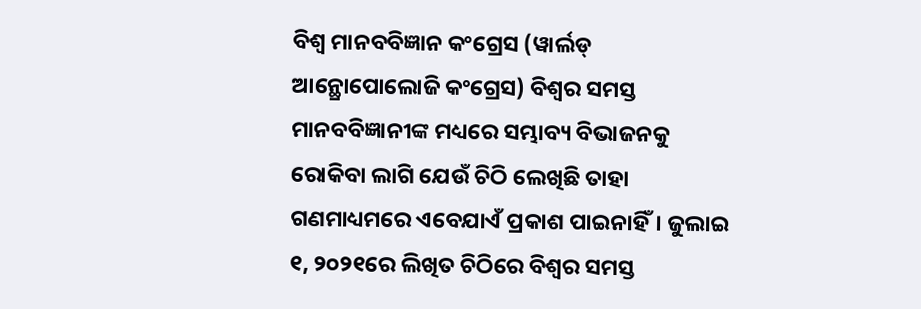ବିଶ୍ଵ ମାନବବିଜ୍ଞାନ କଂଗ୍ରେସ (ୱାର୍ଲଡ୍‌ ଆନ୍ଥ୍ରୋପୋଲୋଜି କଂଗ୍ରେସ) ବିଶ୍ଵର ସମସ୍ତ ମାନବବିଜ୍ଞାନୀଙ୍କ ମଧ୍ୟରେ ସମ୍ଭାବ୍ୟ ବିଭାଜନକୁ ରୋକିବା ଲାଗି ଯେଉଁ ଚିଠି ଲେଖିଛି ତାହା ଗଣମାଧ୍ୟମରେ ଏବେଯାଏଁ ପ୍ରକାଶ ପାଇନାହିଁ। ଜୁଲାଇ ୧, ୨୦୨୧ରେ ଲିଖିତ ଚିଠିରେ ବିଶ୍ଵର ସମସ୍ତ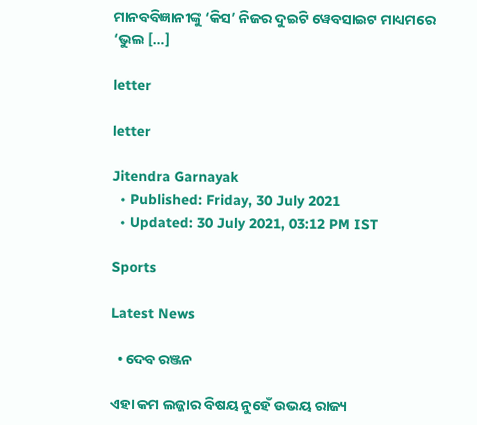ମାନବବିଜ୍ଞାନୀଙ୍କୁ ‘କିସ’ ନିଜର ଦୁଇଟି ୱେବସାଇଟ ମାଧ୍ୟମରେ ‘ଭୁଲ […]

letter

letter

Jitendra Garnayak
  • Published: Friday, 30 July 2021
  • Updated: 30 July 2021, 03:12 PM IST

Sports

Latest News

  • ଦେବ ରଞ୍ଜନ

ଏହା କମ ଲଜ୍ଜାର ବିଷୟ ନୁହେଁ ଉଭୟ ରାଜ୍ୟ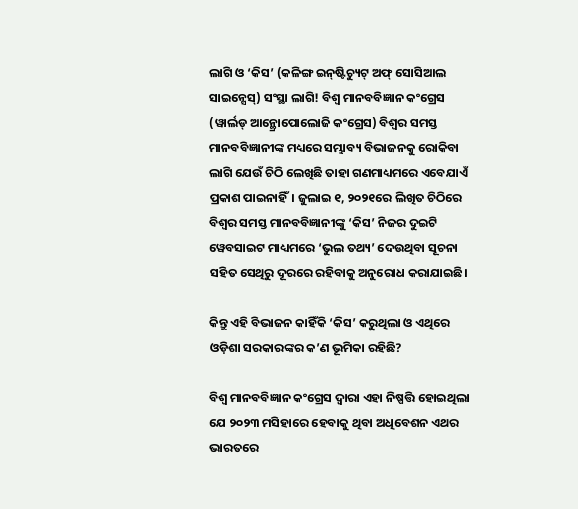ଲାଗି ଓ ‘କିସ’ (କଳିଙ୍ଗ ଇନ୍‌ଷ୍ଟିଚ୍ୟୁଟ୍‌ ଅଫ୍‌ ସୋସିଆଲ ସାଇନ୍ସେସ୍‌) ସଂସ୍ଥା ଲାଗି! ବିଶ୍ଵ ମାନବବିଜ୍ଞାନ କଂଗ୍ରେସ (ୱାର୍ଲଡ୍‌ ଆନ୍ଥ୍ରୋପୋଲୋଜି କଂଗ୍ରେସ) ବିଶ୍ଵର ସମସ୍ତ ମାନବବିଜ୍ଞାନୀଙ୍କ ମଧ୍ୟରେ ସମ୍ଭାବ୍ୟ ବିଭାଜନକୁ ରୋକିବା ଲାଗି ଯେଉଁ ଚିଠି ଲେଖିଛି ତାହା ଗଣମାଧ୍ୟମରେ ଏବେଯାଏଁ ପ୍ରକାଶ ପାଇନାହିଁ। ଜୁଲାଇ ୧, ୨୦୨୧ରେ ଲିଖିତ ଚିଠିରେ ବିଶ୍ଵର ସମସ୍ତ ମାନବବିଜ୍ଞାନୀଙ୍କୁ ‘କିସ’ ନିଜର ଦୁଇଟି ୱେବସାଇଟ ମାଧ୍ୟମରେ ‘ଭୁଲ ତଥ୍ୟ’ ଦେଉଥିବା ସୂଚନା ସହିତ ସେଥିରୁ ଦୂରରେ ରହିବାକୁ ଅନୁରୋଧ କରାଯାଇଛି।

କିନ୍ତୁ ଏହି ବିଭାଜନ କାହିଁକି ‘କିସ’ କରୁଥିଲା ଓ ଏଥିରେ ଓଡ଼ିଶା ସରକାରଙ୍କର କ’ଣ ଭୂମିକା ରହିଛି?

ବିଶ୍ଵ ମାନବବିଜ୍ଞାନ କଂଗ୍ରେସ ଦ୍ଵାରା ଏହା ନିଷ୍ପତ୍ତି ହୋଇଥିଲା ଯେ ୨୦୨୩ ମସିହାରେ ହେବାକୁ ଥିବା ଅଧିବେଶନ ଏଥର ଭାରତରେ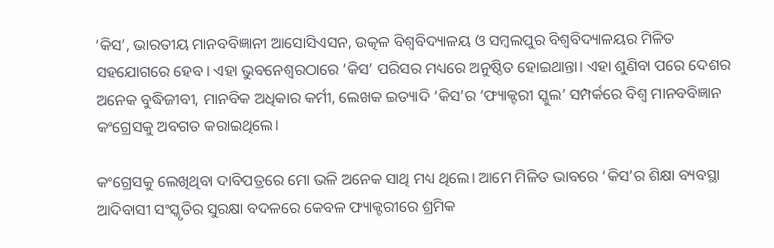‘କିସ’, ଭାରତୀୟ ମାନବବିଜ୍ଞାନୀ ଆସୋସିଏସନ, ଉତ୍କଳ ବିଶ୍ୱବିଦ୍ୟାଳୟ ଓ ସମ୍ବଲପୁର ବିଶ୍ୱବିଦ୍ୟାଳୟର ମିଳିତ ସହଯୋଗରେ ହେବ। ଏହା ଭୁବନେଶ୍ୱରଠାରେ ‘କିସ’ ପରିସର ମଧ୍ୟରେ ଅନୁଷ୍ଠିତ ହୋଇଥାନ୍ତା। ଏହା ଶୁଣିବା ପରେ ଦେଶର ଅନେକ ବୁଦ୍ଧିଜୀବୀ, ମାନବିକ ଅଧିକାର କର୍ମୀ, ଲେଖକ ଇତ୍ୟାଦି ‘କିସ’ର ‘ଫ୍ୟାକ୍ଟରୀ ସ୍କୁଲ’ ସମ୍ପର୍କରେ ବିଶ୍ଵ ମାନବବିଜ୍ଞାନ କଂଗ୍ରେସକୁ ଅବଗତ କରାଇଥିଲେ।

କଂଗ୍ରେସକୁ ଲେଖିଥିବା ଦାବିପତ୍ରରେ ମୋ ଭଳି ଅନେକ ସାଥି ମଧ୍ୟ ଥିଲେ। ଆମେ ମିଳିତ ଭାବରେ ‘କିସ’ର ଶିକ୍ଷା ବ୍ୟବସ୍ଥା ଆଦିବାସୀ ସଂସ୍କୃତିର ସୁରକ୍ଷା ବଦଳରେ କେବଳ ଫ୍ୟାକ୍ଟରୀରେ ଶ୍ରମିକ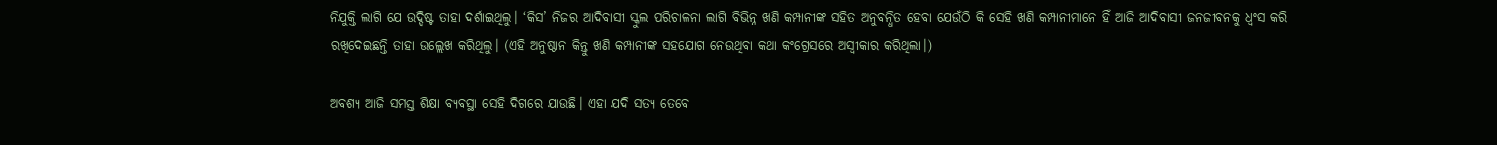ନିଯୁକ୍ତି ଲାଗି ଯେ ଉଦ୍ଦିଷ୍ଟ ତାହା ଦର୍ଶାଇଥିଲୁ। ‘କିସ’ ନିଜର ଆଦିବାସୀ ସ୍କୁଲ ପରିଚାଳନା ଲାଗି ବିଭିନ୍ନ ଖଣି କମ୍ପାନୀଙ୍କ ସହିତ ଅନୁବନ୍ଧିତ ହେବା ଯେଉଁଠି କି ସେହି ଖଣି କମ୍ପାନୀମାନେ ହିଁ ଆଜି ଆଦିବାସୀ ଜନଜୀବନକୁ ଧ୍ଵଂସ କରି ରଖିଦେଇଛନ୍ତି ତାହା ଉଲ୍ଲେଖ କରିଥିଲୁ। (ଏହି ଅନୁଷ୍ଠାନ କିନ୍ତୁ ଖଣି କମ୍ପାନୀଙ୍କ ସହଯୋଗ ନେଉଥିବା କଥା କଂଗ୍ରେସରେ ଅସ୍ଵୀକାର କରିଥିଲା।)

ଅବଶ୍ୟ ଆଜି ସମସ୍ତ ଶିକ୍ଷା ବ୍ୟବସ୍ଥା ସେହି ଦିଗରେ ଯାଉଛି। ଏହା ଯଦି ସତ୍ୟ ତେବେ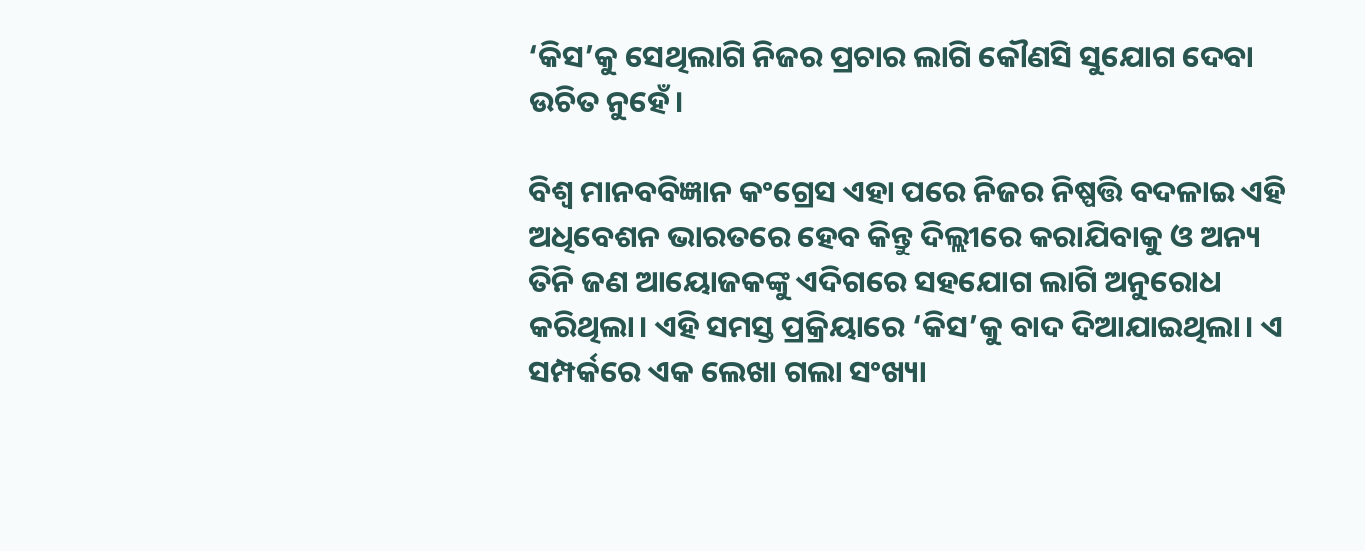‘କିସ’କୁ ସେଥିଲାଗି ନିଜର ପ୍ରଚାର ଲାଗି କୌଣସି ସୁଯୋଗ ଦେବା ଉଚିତ ନୁହେଁ।

ବିଶ୍ଵ ମାନବବିଜ୍ଞାନ କଂଗ୍ରେସ ଏହା ପରେ ନିଜର ନିଷ୍ପତ୍ତି ବଦଳାଇ ଏହି ଅଧିବେଶନ ଭାରତରେ ହେବ କିନ୍ତୁ ଦିଲ୍ଲୀରେ କରାଯିବାକୁ ଓ ଅନ୍ୟ ତିନି ଜଣ ଆୟୋଜକଙ୍କୁ ଏଦିଗରେ ସହଯୋଗ ଲାଗି ଅନୁରୋଧ କରିଥିଲା। ଏହି ସମସ୍ତ ପ୍ରକ୍ରିୟାରେ ‘କିସ’କୁ ବାଦ ଦିଆଯାଇଥିଲା। ଏ ସମ୍ପର୍କରେ ଏକ ଲେଖା ଗଲା ସଂଖ୍ୟା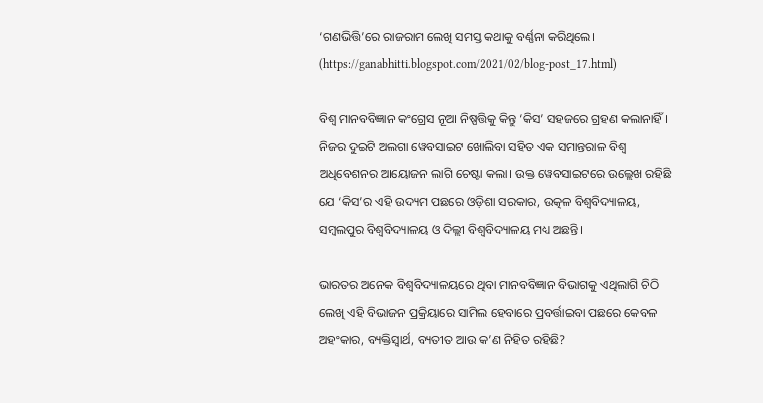‘ଗଣଭିତ୍ତି’ରେ ରାଜରାମ ଲେଖି ସମସ୍ତ କଥାକୁ ବର୍ଣ୍ଣନା କରିଥିଲେ। (https://ganabhitti.blogspot.com/2021/02/blog-post_17.html)

ବିଶ୍ଵ ମାନବବିଜ୍ଞାନ କଂଗ୍ରେସ ନୂଆ ନିଷ୍ପତ୍ତିକୁ କିନ୍ତୁ ‘କିସ’ ସହଜରେ ଗ୍ରହଣ କଲାନାହିଁ। ନିଜର ଦୁଇଟି ଅଲଗା ୱେବସାଇଟ ଖୋଲିବା ସହିତ ଏକ ସମାନ୍ତରାଳ ବିଶ୍ଵ ଅଧିବେଶନର ଆୟୋଜନ ଲାଗି ଚେଷ୍ଟା କଲା। ଉକ୍ତ ୱେବସାଇଟରେ ଉଲ୍ଲେଖ ରହିଛି ଯେ ‘କିସ’ର ଏହି ଉଦ୍ୟମ ପଛରେ ଓଡ଼ିଶା ସରକାର, ଉତ୍କଳ ବିଶ୍ୱବିଦ୍ୟାଳୟ, ସମ୍ବଲପୁର ବିଶ୍ୱବିଦ୍ୟାଳୟ ଓ ଦିଲ୍ଲୀ ବିଶ୍ୱବିଦ୍ୟାଳୟ ମଧ୍ୟ ଅଛନ୍ତି।

ଭାରତର ଅନେକ ବିଶ୍ୱବିଦ୍ୟାଳୟରେ ଥିବା ମାନବବିଜ୍ଞାନ ବିଭାଗକୁ ଏଥିଲାଗି ଚିଠି ଲେଖି ଏହି ବିଭାଜନ ପ୍ରକ୍ରିୟାରେ ସାମିଲ ହେବାରେ ପ୍ରବର୍ତ୍ତାଇବା ପଛରେ କେବଳ ଅହଂକାର, ବ୍ୟକ୍ତିସ୍ଵାର୍ଥ, ବ୍ୟତୀତ ଆଉ କ’ଣ ନିହିତ ରହିଛି?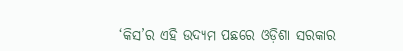‘କିସ’ର ଏହି ଉଦ୍ୟମ ପଛରେ ଓଡ଼ିଶା ସରକାର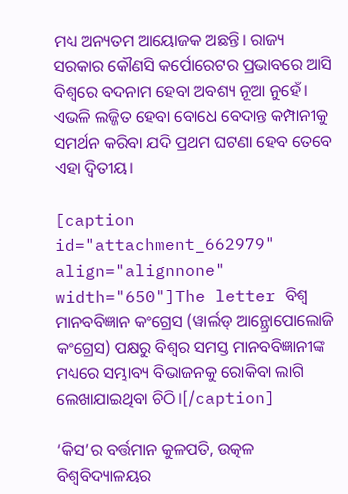ମଧ୍ୟ ଅନ୍ୟତମ ଆୟୋଜକ ଅଛନ୍ତି। ରାଜ୍ୟ ସରକାର କୌଣସି କର୍ପୋରେଟର ପ୍ରଭାବରେ ଆସି ବିଶ୍ୱରେ ବଦନାମ ହେବା ଅବଶ୍ୟ ନୂଆ ନୁହେଁ। ଏଭଳି ଲଜ୍ଜିତ ହେବା ବୋଧେ ବେଦାନ୍ତ କମ୍ପାନୀକୁ ସମର୍ଥନ କରିବା ଯଦି ପ୍ରଥମ ଘଟଣା ହେବ ତେବେ ଏହା ଦ୍ଵିତୀୟ।

[caption id="attachment_662979" align="alignnone" width="650"]The letter ବିଶ୍ଵ ମାନବବିଜ୍ଞାନ କଂଗ୍ରେସ (ୱାର୍ଲଡ୍‌ ଆନ୍ଥ୍ରୋପୋଲୋଜି କଂଗ୍ରେସ) ପକ୍ଷରୁ ବିଶ୍ଵର ସମସ୍ତ ମାନବବିଜ୍ଞାନୀଙ୍କ ମଧ୍ୟରେ ସମ୍ଭାବ୍ୟ ବିଭାଜନକୁ ରୋକିବା ଲାଗି ଲେଖାଯାଇଥିବା ଚିଠି।[/caption]

‘କିସ’ର ବର୍ତ୍ତମାନ କୁଳପତି, ଉତ୍କଳ ବିଶ୍ୱବିଦ୍ୟାଳୟର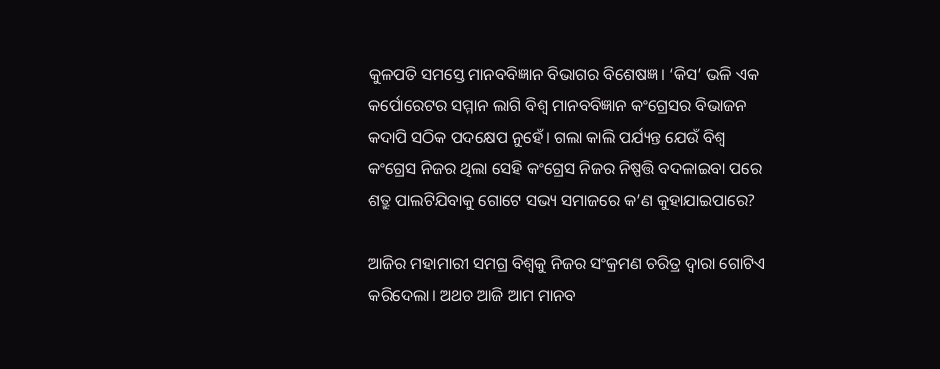କୁଳପତି ସମସ୍ତେ ମାନବବିଜ୍ଞାନ ବିଭାଗର ବିଶେଷଜ୍ଞ। ‘କିସ’ ଭଳି ଏକ କର୍ପୋରେଟର ସମ୍ମାନ ଲାଗି ବିଶ୍ଵ ମାନବବିଜ୍ଞାନ କଂଗ୍ରେସର ବିଭାଜନ କଦାପି ସଠିକ ପଦକ୍ଷେପ ନୁହେଁ। ଗଲା କାଲି ପର୍ଯ୍ୟନ୍ତ ଯେଉଁ ବିଶ୍ଵ କଂଗ୍ରେସ ନିଜର ଥିଲା ସେହି କଂଗ୍ରେସ ନିଜର ନିଷ୍ପତ୍ତି ବଦଳାଇବା ପରେ ଶତ୍ରୁ ପାଲଟିଯିବାକୁ ଗୋଟେ ସଭ୍ୟ ସମାଜରେ କ’ଣ କୁହାଯାଇପାରେ?

ଆଜିର ମହାମାରୀ ସମଗ୍ର ବିଶ୍ଵକୁ ନିଜର ସଂକ୍ରମଣ ଚରିତ୍ର ଦ୍ଵାରା ଗୋଟିଏ କରିଦେଲା। ଅଥଚ ଆଜି ଆମ ମାନବ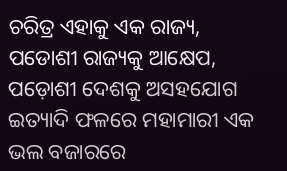ଚରିତ୍ର ଏହାକୁ ଏକ ରାଜ୍ୟ, ପଡୋଶୀ ରାଜ୍ୟକୁ ଆକ୍ଷେପ, ପଡ଼ୋଶୀ ଦେଶକୁ ଅସହଯୋଗ ଇତ୍ୟାଦି ଫଳରେ ମହାମାରୀ ଏକ ଭଲ ବଜାରରେ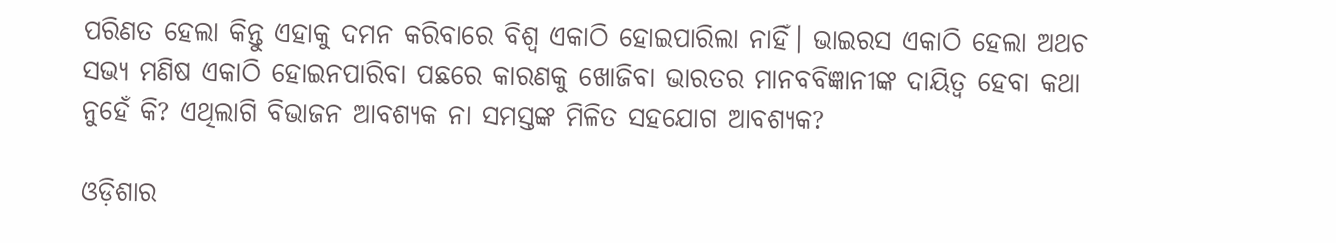ପରିଣତ ହେଲା କିନ୍ତୁ ଏହାକୁ ଦମନ କରିବାରେ ବିଶ୍ଵ ଏକାଠି ହୋଇପାରିଲା ନାହିଁ। ଭାଇରସ ଏକାଠି ହେଲା ଅଥଚ ସଭ୍ୟ ମଣିଷ ଏକାଠି ହୋଇନପାରିବା ପଛରେ କାରଣକୁ ଖୋଜିବା ଭାରତର ମାନବବିଜ୍ଞାନୀଙ୍କ ଦାୟିତ୍ଵ ହେବା କଥା ନୁହେଁ କି? ଏଥିଲାଗି ବିଭାଜନ ଆବଶ୍ୟକ ନା ସମସ୍ତଙ୍କ ମିଳିତ ସହଯୋଗ ଆବଶ୍ୟକ?

ଓଡ଼ିଶାର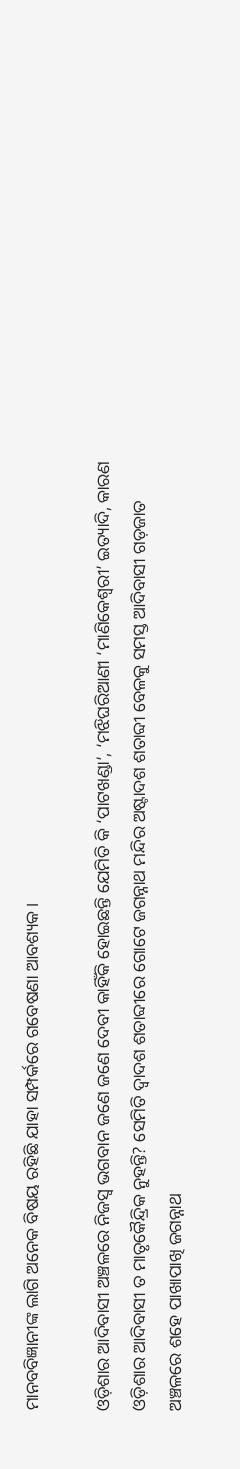ମାନବବିଜ୍ଞାନୀଙ୍କ ଲାଗି ଅନେକ ବିଷୟ ରହିଛି ଯାହା ସମ୍ପର୍କରେ ଗବେଷଣା ଆବଶ୍ୟକ।

ଓଡ଼ିଶାର ଆଦିବାସୀ ଅଞ୍ଚଳରେ ନିଜସ୍ଵ ଭଗବାନ ଜଣେ ଜଣେ ଦେବୀ କାହିଁକି ହୋଇଛନ୍ତି ଯେମିତି କି ‘ପାଟଖଣ୍ଡା’, ‘ମଝିଘରିଆଣୀ ‘ମାଣିକେଶ୍ୱରୀ’ ଇତ୍ୟାଦି, କାରଣ ଓଡ଼ିଶାର ଆଦିବାସୀ ତ ମାତୃକୈନ୍ଦ୍ରିକ ନୁହନ୍ତି? ସେମିତି ଦ୍ଵାଦଶ ଶତାବ୍ଦୀରେ ଗୋଟେ ଜଗନ୍ନାଥ ମନ୍ଦିର ଅଷ୍ଟାଦଶ ଶତାବ୍ଦୀ ବେଳକୁ ସମସ୍ତ ଆଦିବାସୀ ଗଡ଼ଜାତ ଅଞ୍ଚଳରେ ଶହେ ପାଖାପାଖି ଜଗନ୍ନାଥ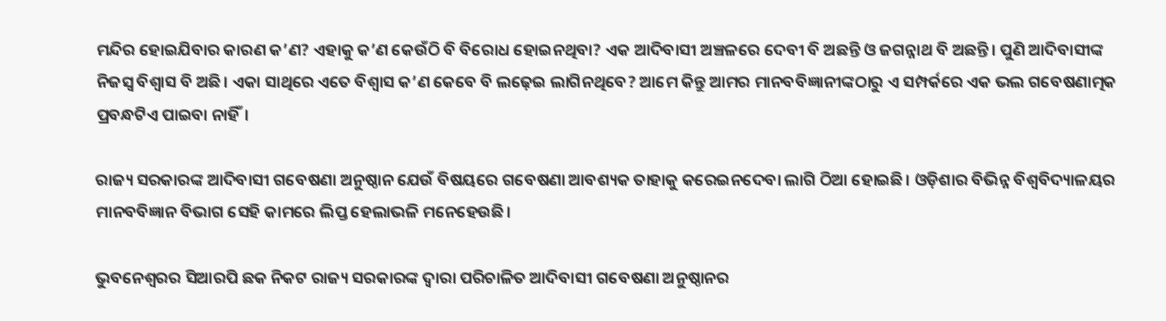ମନ୍ଦିର ହୋଇଯିବାର କାରଣ କ’ଣ? ଏହାକୁ କ’ଣ କେଉଁଠି ବି ବିରୋଧ ହୋଇନଥିବା? ଏକ ଆଦିବାସୀ ଅଞ୍ଚଳରେ ଦେବୀ ବି ଅଛନ୍ତି ଓ ଜଗନ୍ନାଥ ବି ଅଛନ୍ତି। ପୁଣି ଆଦିବାସୀଙ୍କ ନିଜସ୍ଵ ବିଶ୍ଵାସ ବି ଅଛି। ଏକା ସାଥିରେ ଏତେ ବିଶ୍ଵାସ କ’ଣ କେବେ ବି ଲଢ଼େଇ ଲାଗିନଥିବେ? ଆମେ କିନ୍ତୁ ଆମର ମାନବବିଜ୍ଞାନୀଙ୍କଠାରୁ ଏ ସମ୍ପର୍କରେ ଏକ ଭଲ ଗବେଷଣାତ୍ମକ ପ୍ରବନ୍ଧଟିଏ ପାଇବା ନାହିଁ।

ରାଜ୍ୟ ସରକାରଙ୍କ ଆଦିବାସୀ ଗବେଷଣା ଅନୁଷ୍ଠାନ ଯେଉଁ ବିଷୟରେ ଗବେଷଣା ଆବଶ୍ୟକ ତାହାକୁ କରେଇନଦେବା ଲାଗି ଠିଆ ହୋଇଛି। ଓଡ଼ିଶାର ବିଭିନ୍ନ ବିଶ୍ୱବିଦ୍ୟାଳୟର ମାନବବିଜ୍ଞାନ ବିଭାଗ ସେହି କାମରେ ଲିପ୍ତ ହେଲାଭଳି ମନେହେଉଛି।

ଭୁବନେଶ୍ଵରର ସିଆରପି ଛକ ନିକଟ ରାଜ୍ୟ ସରକାରଙ୍କ ଦ୍ଵାରା ପରିଚାଳିତ ଆଦିବାସୀ ଗବେଷଣା ଅନୁଷ୍ଠାନର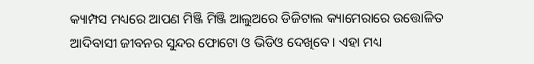କ୍ୟାମ୍ପସ ମଧ୍ୟରେ ଆପଣ ମିଞ୍ଜି ମିଞ୍ଜି ଆଲୁଅରେ ଡିଜିଟାଲ କ୍ୟାମେରାରେ ଉତ୍ତୋଳିତ ଆଦିବାସୀ ଜୀବନର ସୁନ୍ଦର ଫୋଟୋ ଓ ଭିଡିଓ ଦେଖିବେ। ଏହା ମଧ୍ୟ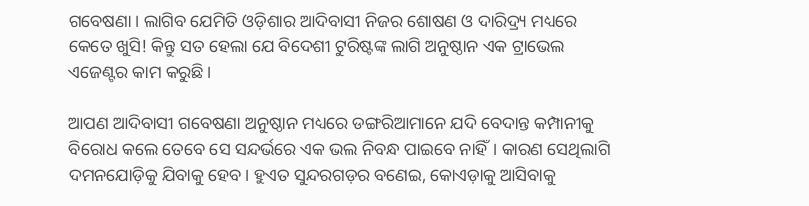ଗବେଷଣା। ଲାଗିବ ଯେମିତି ଓଡ଼ିଶାର ଆଦିବାସୀ ନିଜର ଶୋଷଣ ଓ ଦାରିଦ୍ର୍ୟ ମଧ୍ୟରେ କେତେ ଖୁସି! କିନ୍ତୁ ସତ ହେଲା ଯେ ବିଦେଶୀ ଟୁରିଷ୍ଟଙ୍କ ଲାଗି ଅନୁଷ୍ଠାନ ଏକ ଟ୍ରାଭେଲ ଏଜେଣ୍ଟର କାମ କରୁଛି।

ଆପଣ ଆଦିବାସୀ ଗବେଷଣା ଅନୁଷ୍ଠାନ ମଧ୍ୟରେ ଡଙ୍ଗରିଆମାନେ ଯଦି ବେଦାନ୍ତ କମ୍ପାନୀକୁ ବିରୋଧ କଲେ ତେବେ ସେ ସନ୍ଦର୍ଭରେ ଏକ ଭଲ ନିବନ୍ଧ ପାଇବେ ନାହିଁ। କାରଣ ସେଥିଲାଗି ଦମନଯୋଡ଼ିକୁ ଯିବାକୁ ହେବ। ହୁଏତ ସୁନ୍ଦରଗଡ଼ର ବଣେଇ, କୋଏଡ଼ାକୁ ଆସିବାକୁ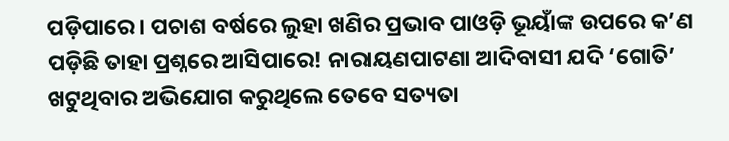ପଡ଼ିପାରେ। ପଚାଶ ବର୍ଷରେ ଲୁହା ଖଣିର ପ୍ରଭାବ ପାଓଡ଼ି ଭୂୟାଁଙ୍କ ଉପରେ କ’ଣ ପଡ଼ିଛି ତାହା ପ୍ରଶ୍ନରେ ଆସିପାରେ! ନାରାୟଣପାଟଣା ଆଦିବାସୀ ଯଦି ‘ଗୋତି’ ଖଟୁଥିବାର ଅଭିଯୋଗ କରୁଥିଲେ ତେବେ ସତ୍ୟତା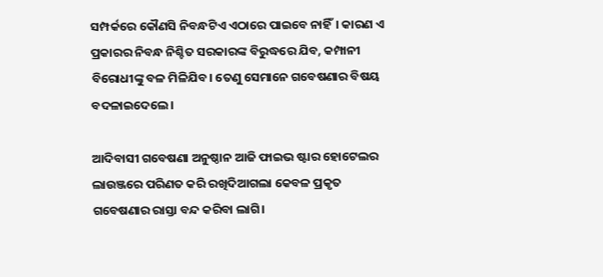ସମ୍ପର୍କରେ କୌଣସି ନିବନ୍ଧଟିଏ ଏଠାରେ ପାଇବେ ନାହିଁ। କାରଣ ଏ ପ୍ରକାରର ନିବନ୍ଧ ନିଶ୍ଚିତ ସରକାରଙ୍କ ବିରୁଦ୍ଧରେ ଯିବ, କମ୍ପାନୀ ବିରୋଧୀଙ୍କୁ ବଳ ମିଳିଯିବ। ତେଣୁ ସେମାନେ ଗବେଷଣାର ବିଷୟ ବଦଳାଇଦେଲେ।

ଆଦିବାସୀ ଗବେଷଣା ଅନୁଷ୍ଠାନ ଆଜି ଫାଇଭ ଷ୍ଟାର ହୋଟେଲର ଲାଉଞ୍ଜରେ ପରିଣତ କରି ରଖିଦିଆଗଲା କେବଳ ପ୍ରକୃତ ଗବେଷଣାର ରାସ୍ତା ବନ୍ଦ କରିବା ଲାଗି।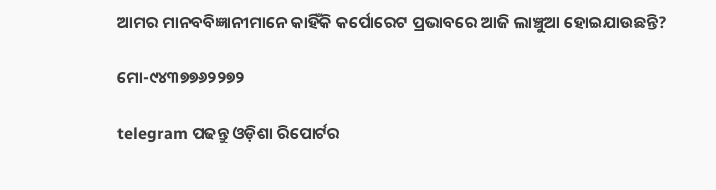ଆମର ମାନବବିଜ୍ଞାନୀମାନେ କାହିଁକି କର୍ପୋରେଟ ପ୍ରଭାବରେ ଆଜି ଲାଞ୍ଚୁଆ ହୋଇଯାଉଛନ୍ତି?

ମୋ-୯୪୩୭୭୬୨୨୭୨

telegram ପଢନ୍ତୁ ଓଡ଼ିଶା ରିପୋର୍ଟର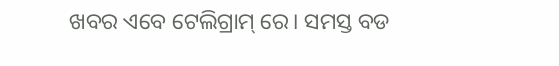ଖବର ଏବେ ଟେଲିଗ୍ରାମ୍ ରେ। ସମସ୍ତ ବଡ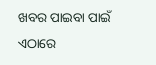ଖବର ପାଇବା ପାଇଁ ଏଠାରେ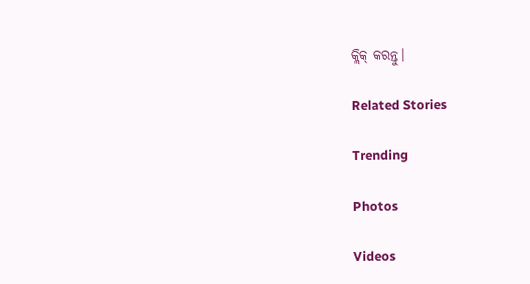କ୍ଲିକ୍ କରନ୍ତୁ।

Related Stories

Trending

Photos

Videos